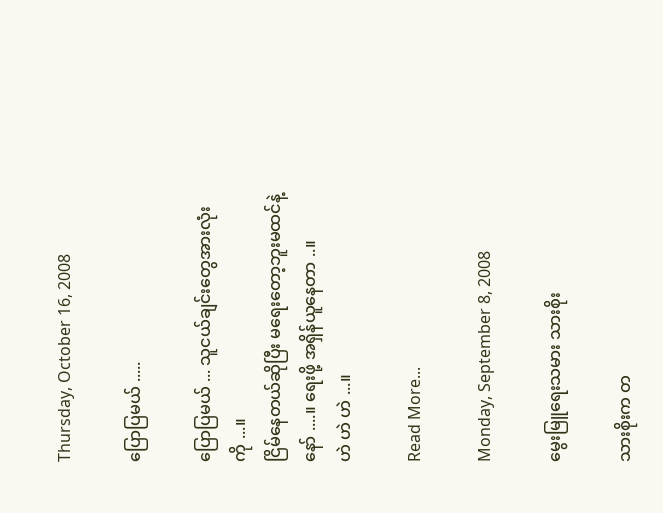Thursday, October 16, 2008

ပြောပြမယ် .....

ပြောပြမယ် ... သူငယ်ချင်းတွေအားလုံးကို ...။
ငြိမ်နေတယ်ဆိုပြီး မရေးတော့ဘူးမထင်နဲ့နော် ....။ ရေးဖို့ အရှိန်ယူနေတာ ..။
ဟဲ ဟဲ ဟဲ ...။

Read More...

Monday, September 8, 2008

မွေးမြူရေးသမား သားစိုး

သားစိုးက တ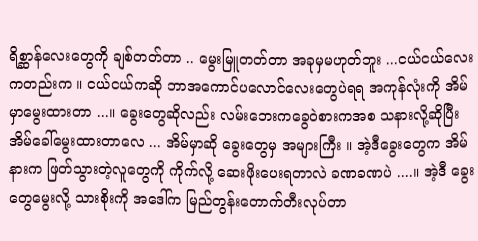ရိစ္ဆာန်လေးတွေကို ချစ်တတ်တာ .. မွေးမြူတတ်တာ အခုမှမဟုတ်ဘူး ...ငယ်ငယ်လေးကတည်းက ။ ငယ်ငယ်ကဆို ဘာအကောင်ပလောင်လေးတွေပဲရရ အကုန်လုံးကို အိမ်မှာမွေးထားတာ ...။ ခွေးတွေဆိုလည်း လမ်းဘေးကခွေဝဲစားကအစ သနားလို့ဆိုပြီး အိမ်ခေါ်မွေးထားတာလေ ... အိမ်မှာဆို ခွေးတွေမှ အများကြီး ။ အဲ့ဒီခွေးတွေက အိမ်နားက ဖြတ်သွားတဲ့လူတွေကို ကိုက်လို့ ဆေးဖိုးပေးရတာလဲ ခဏခဏပဲ ....။ အဲ့ဒီ ခွေးတွေမွေးလို့ သားစိုးကို အဒေါ်က မြည်တွန်းတောက်တီးလုပ်တာ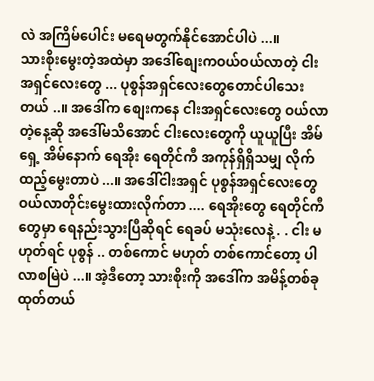လဲ အကြိမ်ပေါင်း မရေမတွက်နိုင်အောင်ပါပဲ ...။
သားစိုးမွေးတဲ့အထဲမှာ အဒေါ်စျေးကဝယ်ဝယ်လာတဲ့ ငါးအရှင်လေးတွေ ... ပုစွန်အရှင်လေးတွေတောင်ပါသေးတယ် ..။ အဒေါ်က စျေးကနေ ငါးအရှင်လေးတွေ ဝယ်လာတဲ့နေ့ဆို အဒေါ်မသိအောင် ငါးလေးတွေကို ယူယူပြီး အိမ်ရှေ့ အိမ်နောက် ရေအိုး ရေတိုင်ကီ အကုန်ရှိရှိသမျှ လိုက်ထည့်မွေးတာပဲ ...။ အဒေါ်ငါးအရှင် ပုစွန်အရှင်လေးတွေ ဝယ်လာတိုင်းမွေးထားလိုက်တာ .... ရေအိုးတွေ ရေတိုင်ကီတွေမှာ ရေနည်းသွားပြီဆိုရင် ရေခပ် မသုံးလေနဲ့ . . ငါး မဟုတ်ရင် ပုစွန် .. တစ်ကောင် မဟုတ် တစ်ကောင်တော့ ပါလာစမြဲပဲ ...။ အဲ့ဒီတော့ သားစိုးကို အဒေါ်က အမိန့်တစ်ခုထုတ်တယ်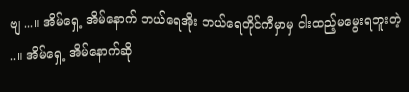ဗျ ...။ အိမ်ရှေ့ အိမ်နောက် ဘယ်ရေအိုး ဘယ်ရေတိုင်ကီမှာမှ ငါးထည့်မမွေးရဘူးတဲ့ ..။ အိမ်ရှေ့ အိမ်နောက်ဆို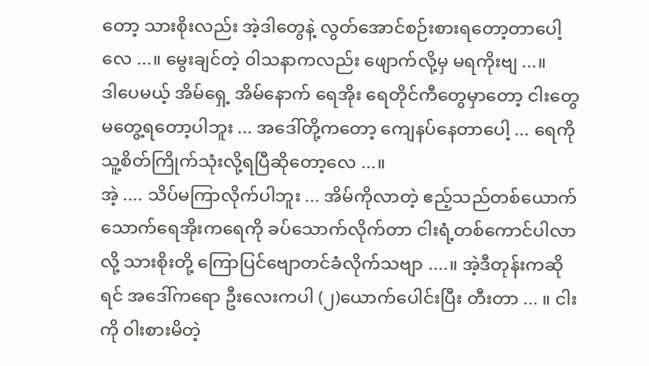တော့ သားစိုးလည်း အဲ့ဒါတွေနဲ့ လွတ်အောင်စဉ်းစားရတော့တာပေါ့လေ ...။ မွေးချင်တဲ့ ၀ါသနာကလည်း ဖျောက်လို့မှ မရကိုးဗျ ...။
ဒါပေမယ့် အိမ်ရှေ့ အိမ်နောက် ရေအိုး ရေတိုင်ကီတွေမှာတော့ ငါးတွေ မတွေ့ရတော့ပါဘူး ... အဒေါ်တို့ကတော့ ကျေနပ်နေတာပေါ့ ... ရေကို သူ့စိတ်ကြိုက်သုံးလို့ရပြီဆိုတော့လေ ...။
အဲ့ .... သိပ်မကြာလိုက်ပါဘူး ... အိမ်ကိုလာတဲ့ ဧည့်သည်တစ်ယောက် သောက်ရေအိုးကရေကို ခပ်သောက်လိုက်တာ ငါးရံ့တစ်ကောင်ပါလာလို့ သားစိုးတို့ ကြောပြင်ဗျောတင်ခံလိုက်သဗျာ ....။ အဲ့ဒီတုန်းကဆိုရင် အဒေါ်ကရော ဦးလေးကပါ (၂)ယောက်ပေါင်းပြီး တီးတာ ... ။ ငါးကို ၀ါးစားမိတဲ့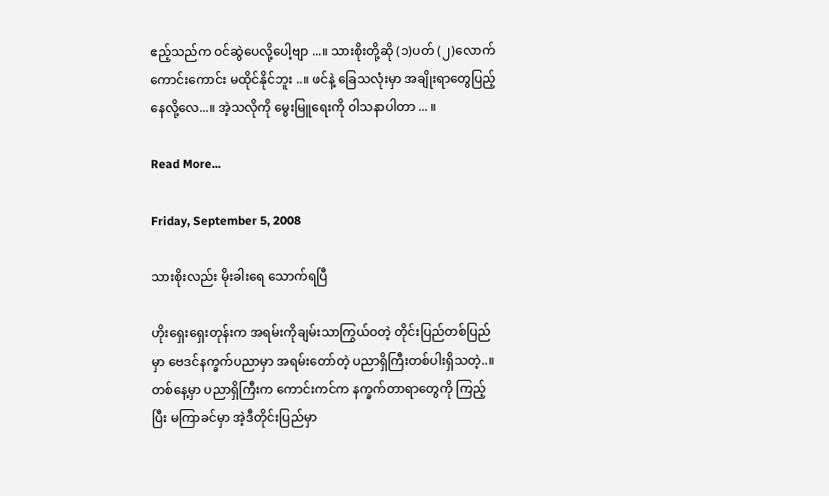ဧည့်သည်က ဝင်ဆွဲပေလို့ပေါ့ဗျာ ...။ သားစိုးတို့ဆို (၁)ပတ် (၂)လောက် ကောင်းကောင်း မထိုင်နိုင်ဘူး ..။ ဖင်နဲ့ ခြေသလုံးမှာ အချိုးရာတွေပြည့်နေလို့လေ...။ အဲ့သလိုကို မွေးမြူရေးကို ၀ါသနာပါတာ ... ။

Read More...

Friday, September 5, 2008

သားစိုးလည်း မိုးခါးရေ သောက်ရပြီ

ဟိုးရှေးရှေးတုန်းက အရမ်းကိုချမ်းသာကြွယ်ဝတဲ့ တိုင်းပြည်တစ်ပြည်မှာ ဗေဒင်နက္ခက်ပညာမှာ အရမ်းတော်တဲ့ ပညာရှိကြီးတစ်ပါးရှိသတဲ့..။ တစ်နေ့မှာ ပညာရှိကြီးက ကောင်းကင်က နက္ခက်တာရာတွေကို ကြည့်ပြီး မကြာခင်မှာ အဲ့ဒီတိုင်းပြည်မှာ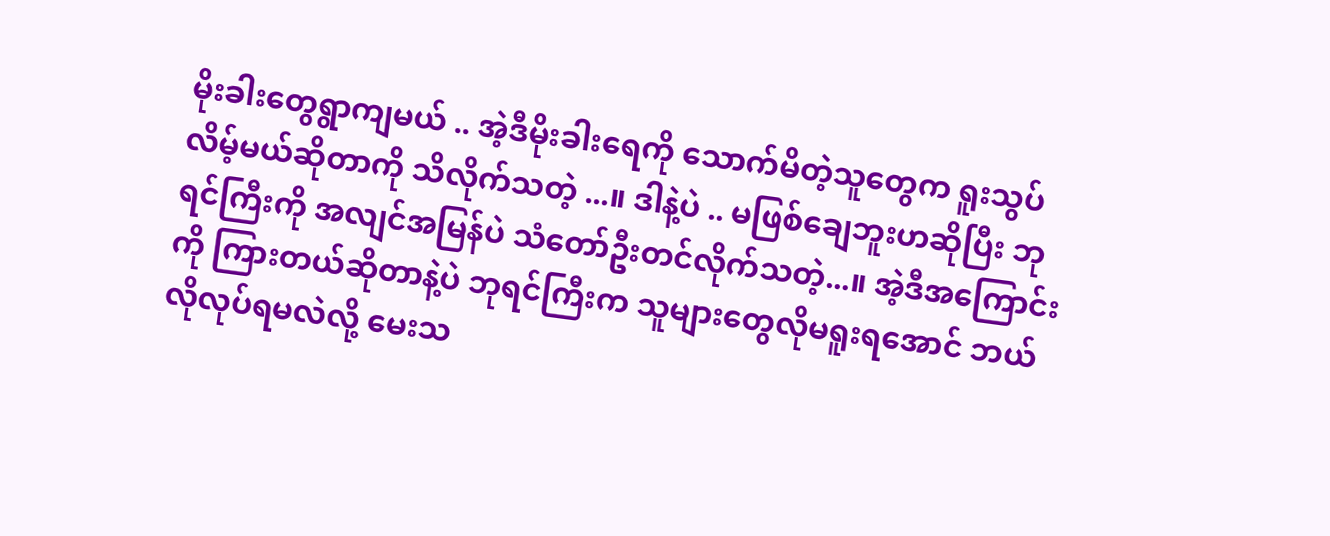မိုးခါးတွေရွာကျမယ် .. အဲ့ဒီမိုးခါးရေကို သောက်မိတဲ့သူတွေက ရူးသွပ်လိမ့်မယ်ဆိုတာကို သိလိုက်သတဲ့ ...။ ဒါနဲ့ပဲ .. မဖြစ်ချေဘူးဟဆိုပြီး ဘုရင်ကြီးကို အလျင်အမြန်ပဲ သံတော်ဦးတင်လိုက်သတဲ့...။ အဲ့ဒီအကြောင်းကို ကြားတယ်ဆိုတာနဲ့ပဲ ဘုရင်ကြီးက သူများတွေလိုမရူးရအောင် ဘယ်လိုလုပ်ရမလဲလို့ မေးသ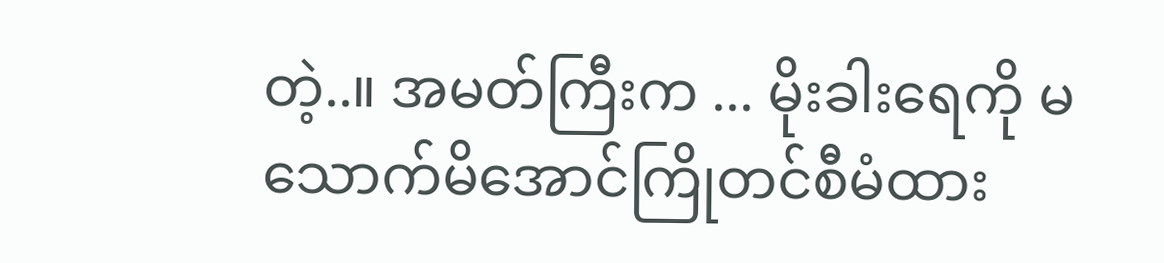တဲ့..။ အမတ်ကြီးက ... မိုးခါးရေကို မသောက်မိအောင်ကြိုတင်စီမံထား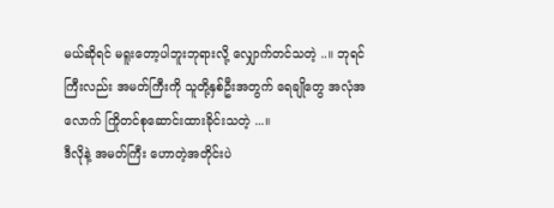မယ်ဆိုရင် မရူးတော့ပါဘူးဘုရားလို့ လျှောက်တင်သတဲ့ ..။ ဘုရင်ကြီးလည်း အမတ်ကြီးကို သူတို့နှစ်ဦးအတွက် ရေချိုတွေ အလုံအလောက် ကြိုတင်စုဆောင်းထားခိုင်းသတဲ့ ...။
ဒီလိုနဲ့ အမတ်ကြီး ဟောတဲ့အတိုင်းပဲ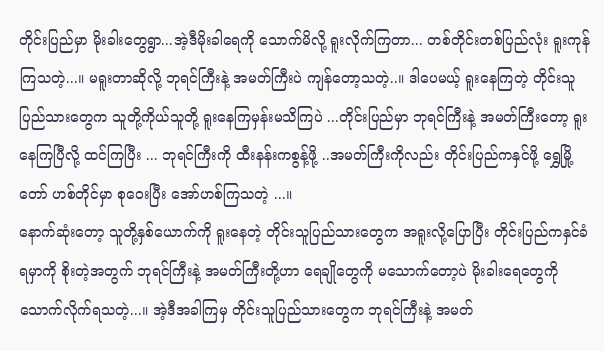တိုင်းပြည်မှာ မိုးခါးတွေရွာ...အဲ့ဒီမိုးခါရေကို သောက်မိလို့ ရူးလိုက်ကြတာ... တစ်တိုင်းတစ်ပြည်လုံး ရူးကုန်ကြသတဲ့...။ မရူးတာဆိုလို့ ဘုရင်ကြီးနဲ့ အမတ်ကြီးပဲ ကျန်တော့သတဲ့..။ ဒါပေမယ့် ရူးနေကြတဲ့ တိုင်းသူပြည်သားတွေက သူတို့ကိုယ်သူတို့ ရူးနေကြမှန်းမသိကြပဲ ...တိုင်းပြည်မှာ ဘုရင်ကြီးနဲ့ အမတ်ကြီးတော့ ရူးနေကြပြီလို့ ထင်ကြပြီး ... ဘုရင်ကြီးကို ထီးနန်းကစွန့်ဖို့ ..အမတ်ကြီးကိုလည်း တိုင်းပြည်ကနှင်ဖို့ ရွှေမြို့တော် ဟစ်တိုင်မှာ စုဝေးပြီး အော်ဟစ်ကြသတဲ့ ...။
နောက်ဆုံးတော့ သူတို့နှစ်ယောက်ကို ရူးနေတဲ့ တိုင်းသူပြည်သားတွေက အရူးလို့ပြောပြီး တိုင်းပြည်ကနှင်ခံရမှာကို စိုးတဲ့အတွက် ဘုရင်ကြီးနဲ့ အမတ်ကြီးတို့ဟာ ရေချိုတွေကို မသောက်တော့ပဲ မိုးခါးရေတွေကို သောက်လိုက်ရသတဲ့...။ အဲ့ဒီအခါကြမှ တိုင်းသူပြည်သားတွေက ဘုရင်ကြီးနဲ့ အမတ်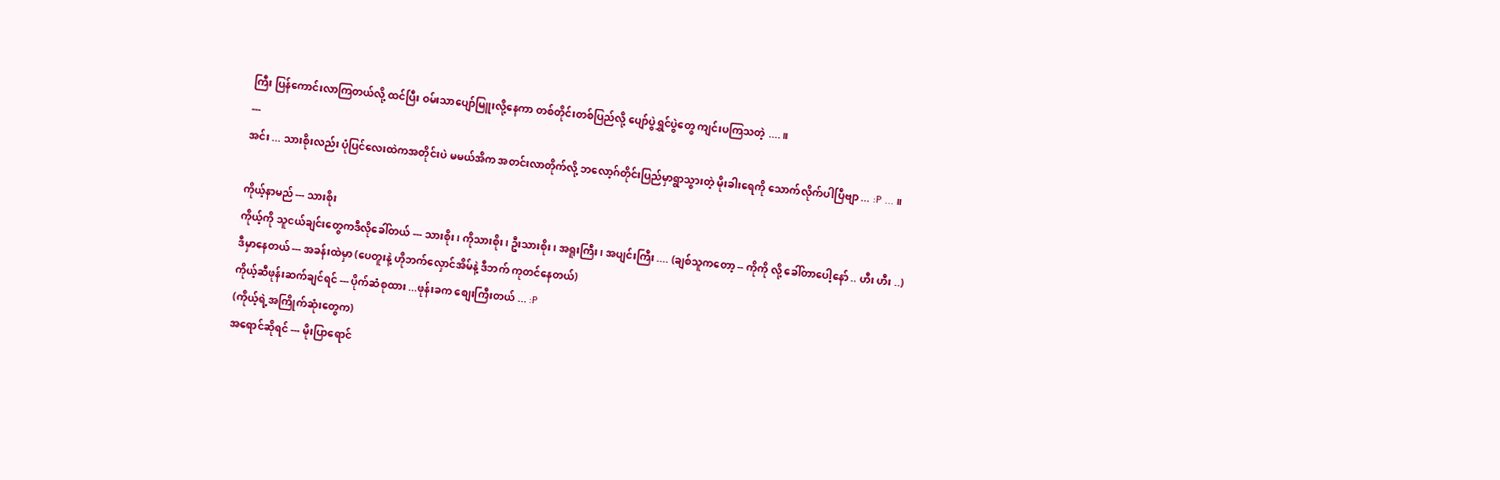ကြီး ပြန်ကောင်းလာကြတယ်လို့ ထင်ပြီး ဝမ်းသာပျော်မြူးလို့နေကာ တစ်တိုင်းတစ်ပြည်လို့ ပျော်ပွဲရွှင်ပွဲတွေ ကျင်းပကြသတဲ့ ....။
---
အင်း ... သားစိုးလည်း ပုံပြင်လေးထဲကအတိုင်းပဲ မမယ်အိက အတင်းလာတိုက်လို့ ဘလော့ဂ်တိုင်းပြည်မှာရွာသွားတဲ့ မိုးခါးရေကို သောက်လိုက်ပါပြီဗျာ ... :P ... ။

ကိုယ့်နာမည် --- သားစိုး
ကိုယ့်ကို သူငယ်ချင်းတွေကဒီလိုခေါ်တယ် --- သားစိုး၊ ကိုသားစိုး၊ ဦးသားစိုး၊ အရူးကြီး၊ အပျင်းကြီး .... (ချစ်သူကတော့ -- ကိုကို လို့ ခေါ်တာပေါ့နော် .. ဟီး ဟီး ..)
ဒီမှာနေတယ် --- အခန်းထဲမှာ (ပေတူးနဲ့ ဟိုဘက်လှောင်အိမ်နဲ့ ဒီဘက် ကုတင်နေတယ်)
ကိုယ့်ဆီဖုန်းဆက်ချင်ရင် --- ပိုက်ဆံစုထား ...ဖုန်းခက စျေးကြီးတယ် ... :P
(ကိုယ့်ရဲ့အကြိုက်ဆုံးတွေက)
အရောင်ဆိုရင် --- မိုးပြာရောင်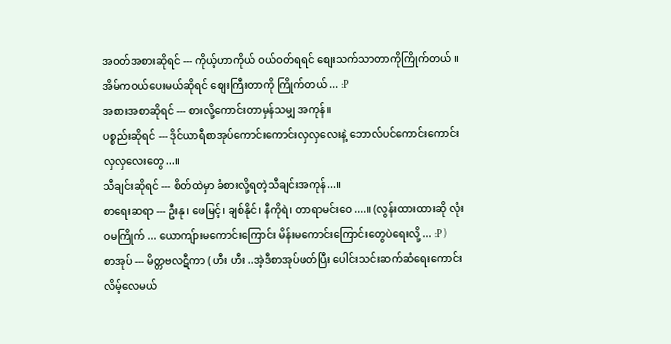အဝတ်အစားဆိုရင် --- ကိုယ့်ဟာကိုယ် ဝယ်ဝတ်ရရင် စျေးသက်သာတာကိုကြိုက်တယ် ။ အိမ်ကဝယ်ပေးမယ်ဆိုရင် စျေးကြီးတာကို ကြိုက်တယ် ... :P
အစားအစာဆိုရင် --- စားလို့ကောင်းတာမှန်သမျှ အကုန်။
ပစ္စည်းဆိုရင် --- ဒိုင်ယာရီစာအုပ်ကောင်းကောင်းလှလှလေးနဲ့ ဘောလ်ပင်ကောင်းကောင်းလှလှလေးတွေ...။
သီချင်းဆိုရင် --- စိတ်ထဲမှာ ခံစားလို့ရတဲ့သီချင်းအကုန်...။
စာရေးဆရာ --- ဦးနု၊ ဖေမြင့်၊ ချစ်နိုင်၊ နီကိုရဲ၊ တာရာမင်းဝေ....။ (လွန်းထားထားဆို လုံးဝမကြိုက် ... ယောကျ်ားမကောင်းကြောင်း မိန်းမကောင်းကြောင်းတွေပဲရေးလို့ ... :P )
စာအုပ် --- မိတ္တဗလဋီကာ ( ဟီး ဟီး ..အဲ့ဒီစာအုပ်ဖတ်ပြီး ပေါင်းသင်းဆက်ဆံရေးကောင်းလိမ့်လေမယ်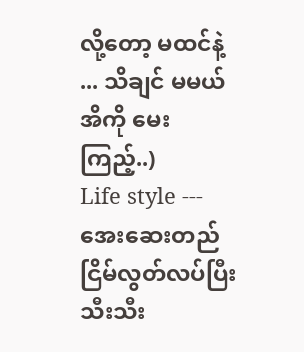လို့တော့ မထင်နဲ့ ... သိချင် မမယ်အိကို မေးကြည့်..)
Life style --- အေးဆေးတည်ငြိမ်လွတ်လပ်ပြီး သီးသီး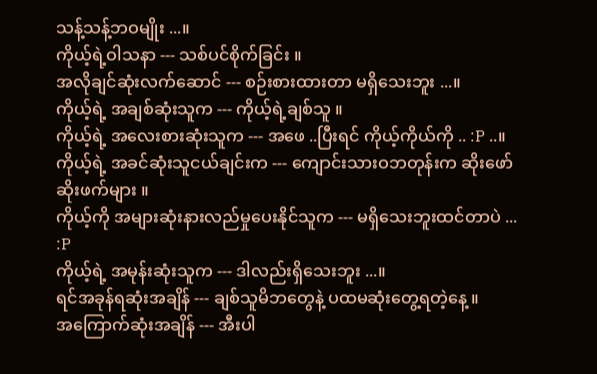သန့်သန့်ဘဝမျိုး ...။
ကိုယ့်ရဲ့ဝါသနာ --- သစ်ပင်စိုက်ခြင်း ။
အလိုချင်ဆုံးလက်ဆောင် --- စဉ်းစားထားတာ မရှိသေးဘူး ...။
ကိုယ့်ရဲ့ အချစ်ဆုံးသူက --- ကိုယ့်ရဲ့ချစ်သူ ။
ကိုယ့်ရဲ့ အလေးစားဆုံးသူက --- အဖေ ..ပြီးရင် ကိုယ့်ကိုယ်ကို .. :P ..။
ကိုယ့်ရဲ့ အခင်ဆုံးသူငယ်ချင်းက --- ကျောင်းသားဝဘတုန်းက ဆိုးဖော် ဆိုးဖက်များ ။
ကိုယ့်ကို အများဆုံးနားလည်မှုပေးနိုင်သူက --- မရှိသေးဘူးထင်တာပဲ ... :P
ကိုယ့်ရဲ့ အမုန်းဆုံးသူက --- ဒါလည်းရှိသေးဘူး ...။
ရင်အခုန်ရဆုံးအချိန် --- ချစ်သူမိဘတွေနဲ့ ပထမဆုံးတွေ့ရတဲ့နေ့ ။
အကြောက်ဆုံးအချိန် --- အီးပါ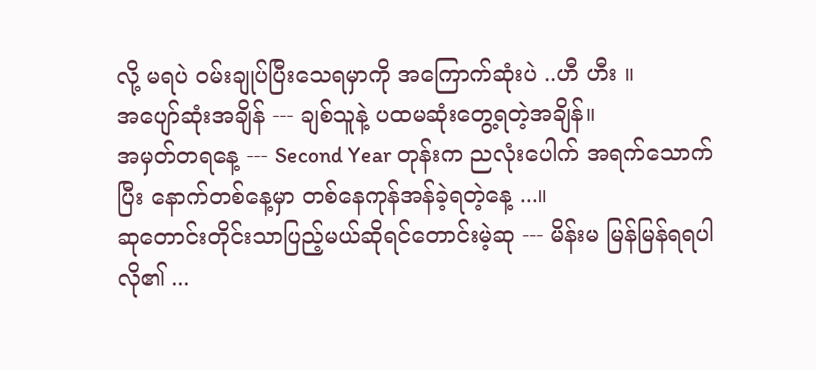လို့ မရပဲ ဝမ်းချုပ်ပြီးသေရမှာကို အကြောက်ဆုံးပဲ ..ဟီ ဟီး ။
အပျော်ဆုံးအချိန် --- ချစ်သူနဲ့ ပထမဆုံးတွေ့ရတဲ့အချိန်။
အမှတ်တရနေ့ --- Second Year တုန်းက ညလုံးပေါက် အရက်သောက်ပြီး နောက်တစ်နေ့မှာ တစ်နေကုန်အန်ခဲ့ရတဲ့နေ့ ...။
ဆုတောင်းတိုင်းသာပြည့်မယ်ဆိုရင်တောင်းမဲ့ဆု --- မိန်းမ မြန်မြန်ရရပါလို၏ ...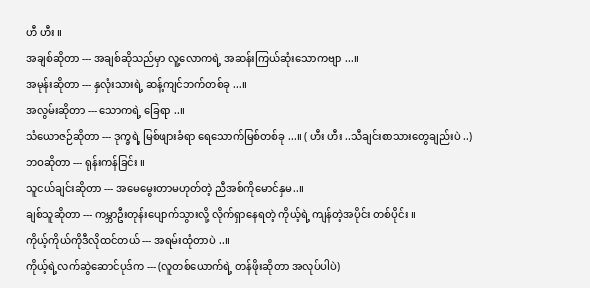ဟီ ဟီး ။
အချစ်ဆိုတာ --- အချစ်ဆိုသည်မှာ လူ့လောကရဲ့ အဆန်းကြယ်ဆုံးသောကဗျာ ...။
အမုန်းဆိုတာ --- နှလုံးသားရဲ့ ဆန့်ကျင်ဘက်တစ်ခု ...။
အလွမ်းဆိုတာ --- သောကရဲ့ ခြေရာ ..။
သံယောဇဉ်ဆိုတာ --- ဒုက္ခရဲ့ မြစ်ဖျားခံရာ ရေသောက်မြစ်တစ်ခု ...။ ( ဟီး ဟီး ..သီချင်းစာသားတွေချည်းပဲ ..)
ဘဝဆိုတာ --- ရုန်းကန်ခြင်း ။
သူငယ်ချင်းဆိုတာ --- အမေမွေးတာမဟုတ်တဲ့ ညီအစ်ကိုမောင်နှမ..။
ချစ်သူဆိုတာ --- ကမ္ဘာဦးတုန်းပျောက်သွားလို့ လိုက်ရှာနေရတဲ့ ကိုယ့်ရဲ့ ကျန်တဲ့အပိုင်း တစ်ပိုင်း ။
ကိုယ့်ကိုယ်ကိုဒီလိုထင်တယ် --- အရမ်းထုံတာပဲ ..။
ကိုယ့်ရဲ့လက်ဆွဲဆောင်ပုဒ်က --- (လူတစ်ယောက်ရဲ့ တန်ဖိုးဆိုတာ အလုပ်ပါပဲ)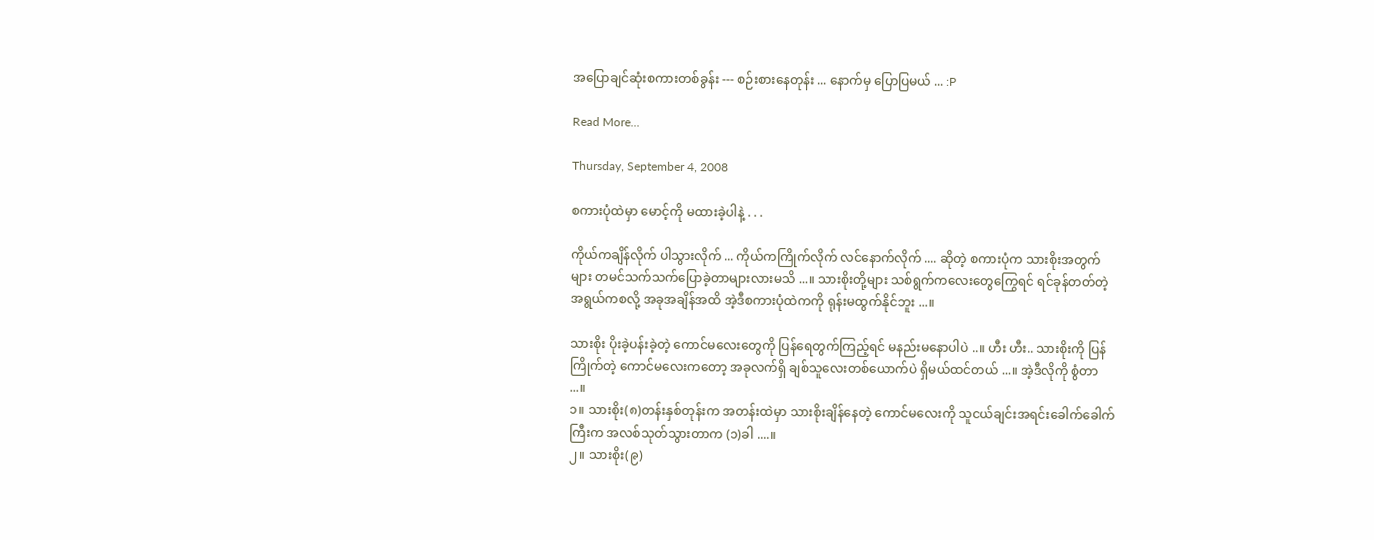အပြောချင်ဆုံးစကားတစ်ခွန်း --- စဉ်းစားနေတုန်း ... နောက်မှ ပြောပြမယ် ... :P

Read More...

Thursday, September 4, 2008

စကားပုံထဲမှာ မောင့်ကို မထားခဲ့ပါနဲ့ . . .

ကိုယ်ကချိန်လိုက် ပါသွားလိုက် ... ကိုယ်ကကြိုက်လိုက် လင်နောက်လိုက် .... ဆိုတဲ့ စကားပုံက သားစိုးအတွက်များ တမင်သက်သက်ပြောခဲ့တာများလားမသိ ...။ သားစိုးတို့များ သစ်ရွက်ကလေးတွေကြွေရင် ရင်ခုန်တတ်တဲ့အရွယ်ကစလို့ အခုအချိန်အထိ အဲ့ဒီစကားပုံထဲကကို ရုန်းမထွက်နိုင်ဘူး ...။

သားစိုး ပိုးခဲ့ပန်းခဲ့တဲ့ ကောင်မလေးတွေကို ပြန်ရေတွက်ကြည့်ရင် မနည်းမနောပါပဲ ..။ ဟီး ဟီး.. သားစိုးကို ပြန်ကြိုက်တဲ့ ကောင်မလေးကတော့ အခုလက်ရှိ ချစ်သူလေးတစ်ယောက်ပဲ ရှိမယ်ထင်တယ် ...။ အဲ့ဒီလိုကို စွံတာ ...။
၁။ သားစိုး(၈)တန်းနှစ်တုန်းက အတန်းထဲမှာ သားစိုးချိန်နေတဲ့ ကောင်မလေးကို သူငယ်ချင်းအရင်းခေါက်ခေါက်ကြီးက အလစ်သုတ်သွားတာက (၁)ခါ ....။
၂။ သားစိုး(၉)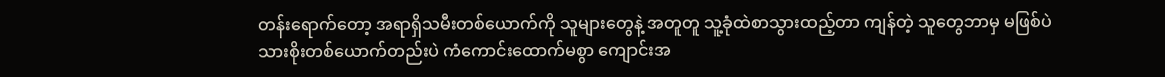တန်းရောက်တော့ အရာရှိသမီးတစ်ယောက်ကို သူများတွေနဲ့ အတူတူ သူ့ခုံထဲစာသွားထည့်တာ ကျန်တဲ့ သူတွေဘာမှ မဖြစ်ပဲ သားစိုးတစ်ယောက်တည်းပဲ ကံကောင်းထောက်မစွာ ကျောင်းအ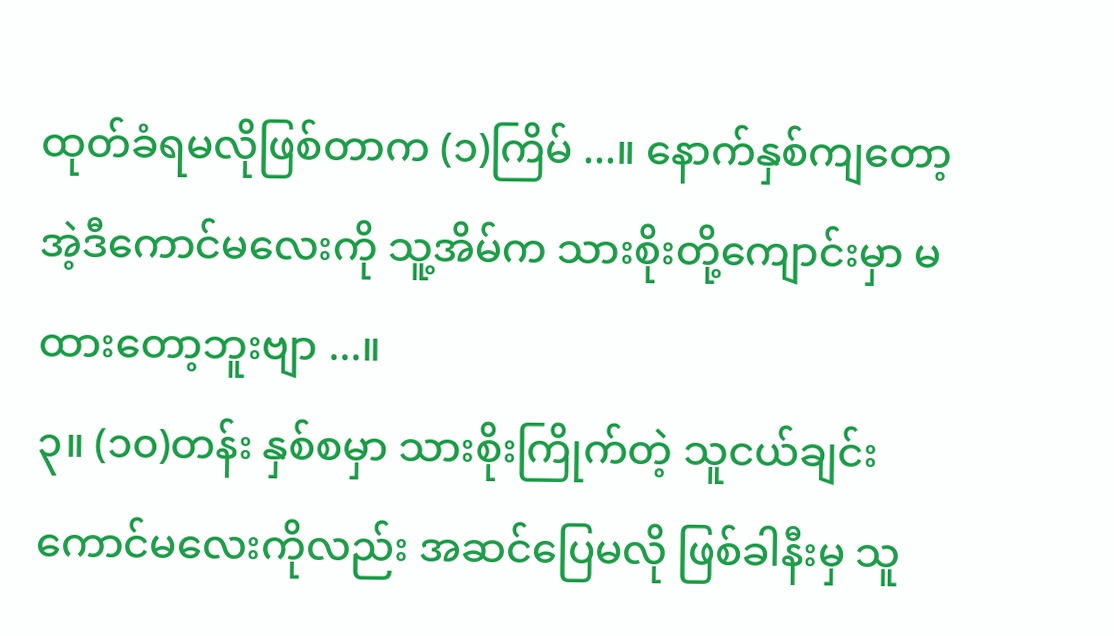ထုတ်ခံရမလိုဖြစ်တာက (၁)ကြိမ် ...။ နောက်နှစ်ကျတော့ အဲ့ဒီကောင်မလေးကို သူ့အိမ်က သားစိုးတို့ကျောင်းမှာ မထားတော့ဘူးဗျာ ...။
၃။ (၁၀)တန်း နှစ်စမှာ သားစိုးကြိုက်တဲ့ သူငယ်ချင်းကောင်မလေးကိုလည်း အဆင်ပြေမလို ဖြစ်ခါနီးမှ သူ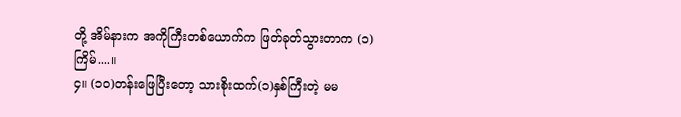တို့ အိမ်နားက အကိုကြီးတစ်ယောက်က ဖြတ်ခုတ်သွားတာက (၁)ကြိမ်....။
၄။ (၁၀)တန်းဖြေပြီးတော့ သားစိုးထက်(၁)နှစ်ကြီးတဲ့ မမ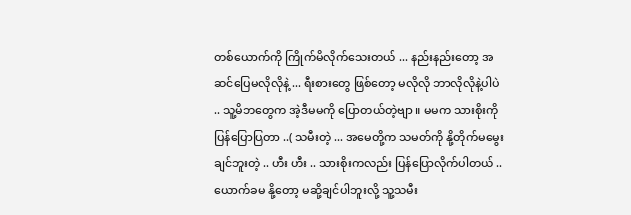တစ်ယောက်ကို ကြိုက်မိလိုက်သေးတယ် ... နည်းနည်းတော့ အဆင်ပြေမလိုလိုနဲ့ ... ရီးစားတွေ ဖြစ်တော့ မလိုလို ဘာလိုလိုနဲ့ပါပဲ .. သူ့မိဘတွေက အဲ့ဒီမမကို ပြောတယ်တဲ့ဗျာ ။ မမက သားစိုးကို ပြန်ပြောပြတာ ..( သမီးတဲ့ ... အမေတို့က သမတ်ကို နို့တိုက်မမွေးချင်ဘူးတဲ့ .. ဟီး ဟီး .. သားစိုးကလည်း ပြန်ပြောလိုက်ပါတယ် .. ယောက်ခမ နို့တော့ မဆို့ချင်ပါဘူးလို့ သူ့သမီး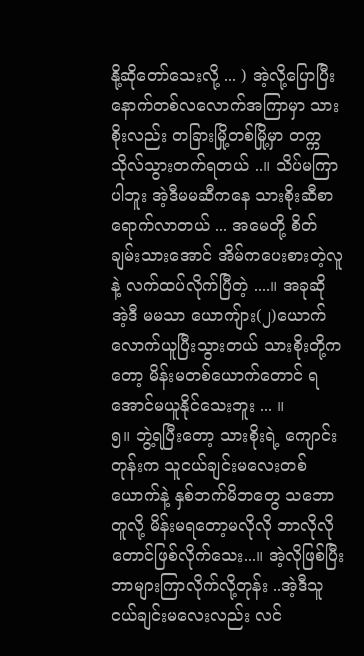နို့ဆိုတော်သေးလို့ ... ) အဲ့လို့ပြောပြီး နောက်တစ်လလောက်အကြာမှာ သားစိုးလည်း တခြားမြို့တစ်မြို့မှာ တက္ကသိုလ်သွားတက်ရတယ် ..။ သိပ်မကြာပါဘူး အဲ့ဒီမမဆီကနေ သားစိုးဆီစာရောက်လာတယ် ... အမေတို့ စိတ်ချမ်းသားအောင် အိမ်ကပေးစားတဲ့လူနဲ့ လက်ထပ်လိုက်ပြီတဲ့ ....။ အခုဆို အဲ့ဒီ မမသာ ယောကျ်ား(၂)ယောက်လောက်ယူပြီးသွားတယ် သားစိုးတို့ကတော့ မိန်းမတစ်ယောက်တောင် ရအောင်မယူနိုင်သေးဘူး ... ။
၅။ ဘွဲ့ရပြီးတော့ သားစိုးရဲ့ ကျောင်းတုန်းက သူငယ်ချင်းမလေးတစ်ယောက်နဲ့ နှစ်ဘက်မိဘတွေ သဘောတူလို့ မိန်းမရတော့မလိုလို ဘာလိုလိုတောင်ဖြစ်လိုက်သေး...။ အဲ့လိုဖြစ်ပြီး ဘာများကြာလိုက်လို့တုန်း ..အဲ့ဒီသူငယ်ချင်းမလေးလည်း လင်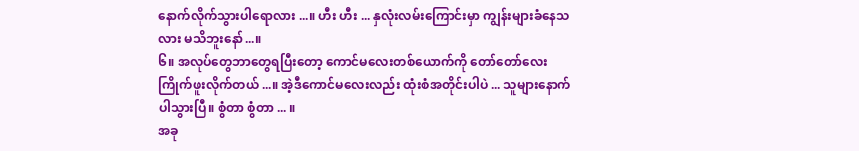နောက်လိုက်သွားပါရောလား ...။ ဟီး ဟီး ... နှလုံးလမ်းကြောင်းမှာ ကျွန်းများခံနေသလား မသိဘူးနော်...။
၆။ အလုပ်တွေဘာတွေရပြီးတော့ ကောင်မလေးတစ်ယောက်ကို တော်တော်လေး ကြိုက်ဖူးလိုက်တယ် ...။ အဲ့ဒီကောင်မလေးလည်း ထုံးစံအတိုင်းပါပဲ ... သူများနောက်ပါသွားပြီ။ စွံတာ စွံတာ ... ။
အခု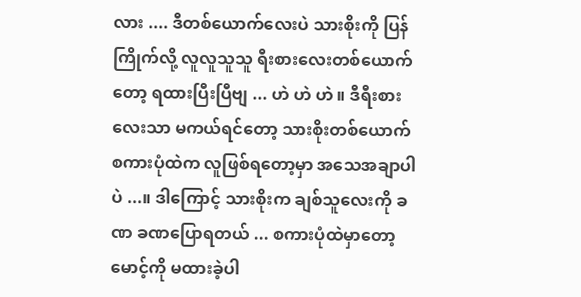လား .... ဒီတစ်ယောက်လေးပဲ သားစိုးကို ပြန်ကြိုက်လို့ လူလူသူသူ ရီးစားလေးတစ်ယောက်တော့ ရထားပြီးပြီဗျ ... ဟဲ ဟဲ ဟဲ ။ ဒီရီးစားလေးသာ မကယ်ရင်တော့ သားစိုးတစ်ယောက် စကားပုံထဲက လူဖြစ်ရတော့မှာ အသေအချာပါပဲ ...။ ဒါကြောင့် သားစိုးက ချစ်သူလေးကို ခဏ ခဏပြောရတယ် ... စကားပုံထဲမှာတော့ မောင့်ကို မထားခဲ့ပါ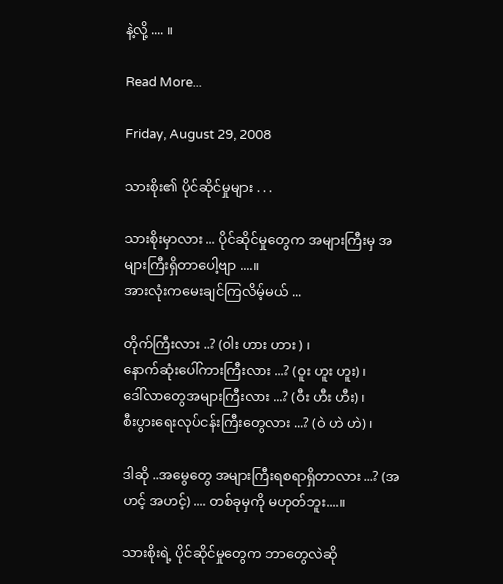နဲ့လို့ .... ။

Read More...

Friday, August 29, 2008

သားစိုး၏ ပိုင်ဆိုင်မှုများ . . .

သားစိုးမှာလား ... ပိုင်ဆိုင်မှုတွေက အများကြီးမှ အများကြီးရှိတာပေါ့ဗျာ ....။
အားလုံးကမေးချင်ကြလိမ့်မယ် ...

တိုက်ကြီးလား ..? (၀ါး ဟား ဟား ) ၊
နောက်ဆုံးပေါ်ကားကြီးလား ...? (ဝူး ဟူး ဟူး) ၊
ဒေါ်လာတွေအများကြီးလား ...? (ဝီး ဟီး ဟီး) ၊
စီးပွားရေးလုပ်ငန်းကြီးတွေလား ...? (ဝဲ ဟဲ ဟဲ) ၊

ဒါဆို ..အမွေတွေ အများကြီးရစရာရှိတာလား ...? (အဟင့် အဟင့်) .... တစ်ခုမှကို မဟုတ်ဘူး....။

သားစိုးရဲ့ ပိုင်ဆိုင်မှုတွေက ဘာတွေလဲဆို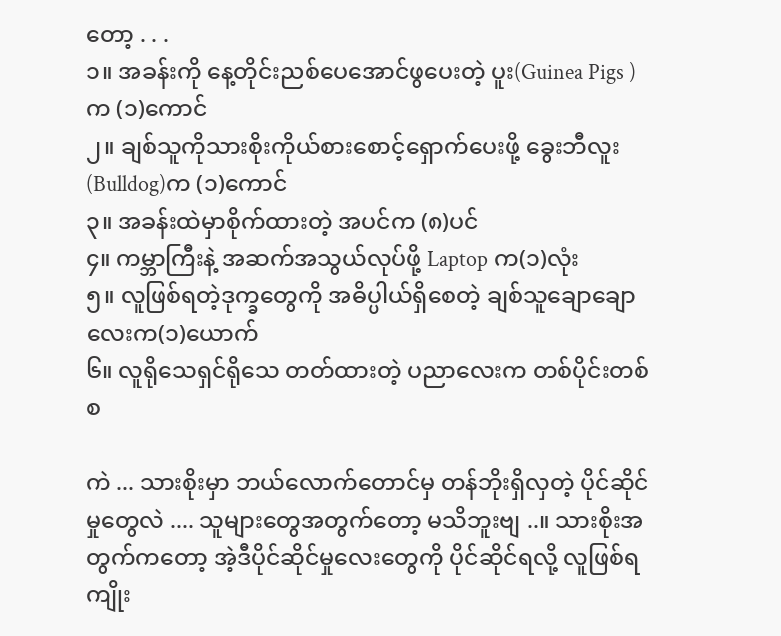တော့ . . .
၁။ အခန်းကို နေ့တိုင်းညစ်ပေအောင်ဖွပေးတဲ့ ပူး(Guinea Pigs )က (၁)ကောင်
၂။ ချစ်သူကိုသားစိုးကိုယ်စားစောင့်ရှောက်ပေးဖို့ ခွေးဘီလူး(Bulldog)က (၁)ကောင်
၃။ အခန်းထဲမှာစိုက်ထားတဲ့ အပင်က (၈)ပင်
၄။ ကမ္ဘာကြီးနဲ့ အဆက်အသွယ်လုပ်ဖို့ Laptop က(၁)လုံး
၅။ လူဖြစ်ရတဲ့ဒုက္ခတွေကို အဓိပ္ပါယ်ရှိစေတဲ့ ချစ်သူချောချောလေးက(၁)ယောက်
၆။ လူရိုသေရှင်ရိုသေ တတ်ထားတဲ့ ပညာလေးက တစ်ပိုင်းတစ်စ

ကဲ ... သားစိုးမှာ ဘယ်လောက်တောင်မှ တန်ဘိုးရှိလှတဲ့ ပိုင်ဆိုင်မှုတွေလဲ .... သူများတွေအတွက်တော့ မသိဘူးဗျ ..။ သားစိုးအတွက်ကတော့ အဲ့ဒီပိုင်ဆိုင်မှုလေးတွေကို ပိုင်ဆိုင်ရလို့ လူဖြစ်ရကျိုး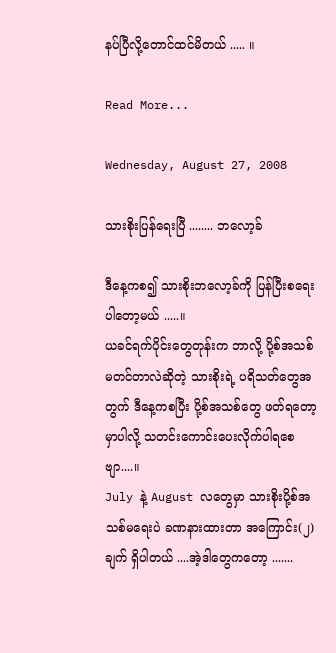နပ်ပြီလို့တောင်ထင်မိတယ် ..... ။

Read More...

Wednesday, August 27, 2008

သားစိုးပြန်ရေးပြီ ........ ဘလော့ခ်

ဒီနေ့ကစ၍ သားစိုးဘလော့ခ်ကို ပြန်ပြီးစရေးပါတော့မယ် .....။
ယခင်ရက်ပိုင်းတွေတုန်းက ဘာလို့ ပို့စ်အသစ်မတင်တာလဲဆိုတဲ့ သားစိုးရဲ့ ပရိသတ်တွေအတွက် ဒီနေ့ကစပြီး ပို့စ်အသစ်တွေ ဖတ်ရတော့မှာပါလို့ သတင်းကောင်းပေးလိုက်ပါရစေဗျာ....။
July နဲ့ August လတွေမှာ သားစိုးပို့စ်အသစ်မရေးပဲ ခဏနားထားတာ အကြောင်း(၂)ချက် ရှိပါတယ် ....အဲ့ဒါတွေကတော့ .......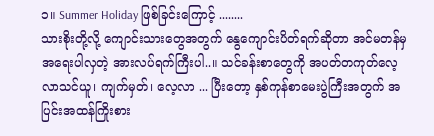၁။ Summer Holiday ဖြစ်ခြင်းကြောင့် ........
သားစိုးတို့လို့ ကျောင်းသားတွေအတွက် နွေကျောင်းပိတ်ရက်ဆိုတာ အင်မတန်မှ အရေးပါလှတဲ့ အားလပ်ရက်ကြီးပါ..။ သင်ခန်းစာတွေကို အပတ်တကုတ်လေ့လာသင်ယူ၊ ကျက်မှတ်၊ လေ့လာ ... ပြီးတော့ နှစ်ကုန်စာမေးပွဲကြီးအတွက် အပြင်းအထန်ကြိုးစား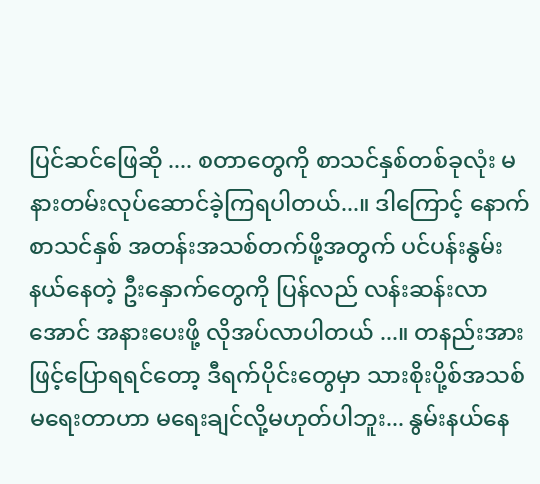ပြင်ဆင်ဖြေဆို .... စတာတွေကို စာသင်နှစ်တစ်ခုလုံး မနားတမ်းလုပ်ဆောင်ခဲ့ကြရပါတယ်...။ ဒါကြောင့် နောက်စာသင်နှစ် အတန်းအသစ်တက်ဖို့အတွက် ပင်ပန်းနွမ်းနယ်နေတဲ့ ဦးနှောက်တွေကို ပြန်လည် လန်းဆန်းလာအောင် အနားပေးဖို့ လိုအပ်လာပါတယ် ...။ တနည်းအားဖြင့်ပြောရရင်တော့ ဒီရက်ပိုင်းတွေမှာ သားစိုးပို့စ်အသစ်မရေးတာဟာ မရေးချင်လို့မဟုတ်ပါဘူး... နွမ်းနယ်နေ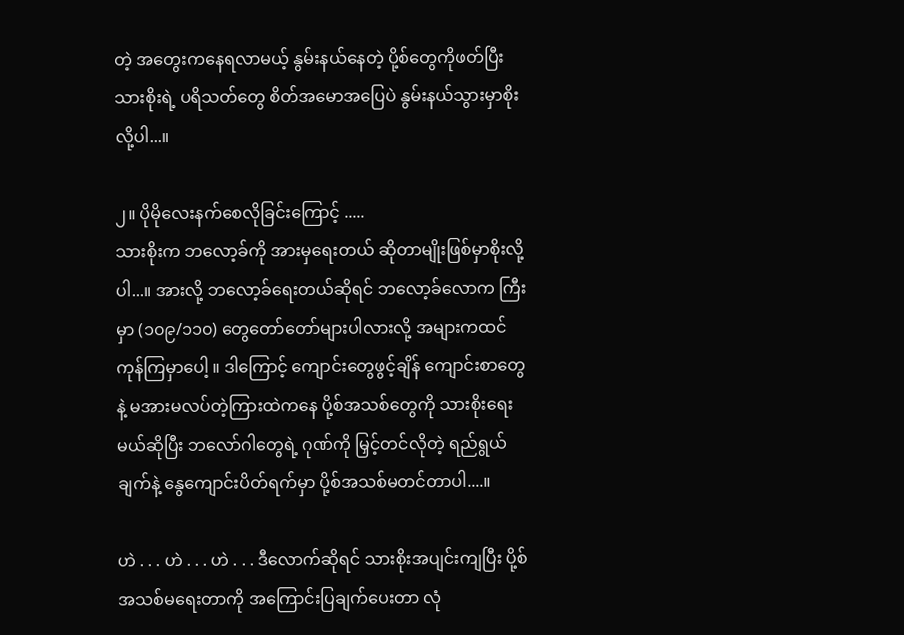တဲ့ အတွေးကနေရလာမယ့် နွမ်းနယ်နေတဲ့ ပို့စ်တွေကိုဖတ်ပြီး သားစိုးရဲ့ ပရိသတ်တွေ စိတ်အမောအပြေပဲ နွမ်းနယ်သွားမှာစိုးလို့ပါ...။

၂။ ပိုမိုလေးနက်စေလိုခြင်းကြောင့် .....
သားစိုးက ဘလော့ခ်ကို အားမှရေးတယ် ဆိုတာမျိုးဖြစ်မှာစိုးလို့ပါ...။ အားလို့ ဘလော့ခ်ရေးတယ်ဆိုရင် ဘလော့ခ်လောက ကြီးမှာ (၁၀၉/၁၁၀) တွေတော်တော်များပါလားလို့ အများကထင်ကုန်ကြမှာပေါ့ ။ ဒါကြောင့် ကျောင်းတွေဖွင့်ချိန် ကျောင်းစာတွေနဲ့ မအားမလပ်တဲ့ကြားထဲကနေ ပို့စ်အသစ်တွေကို သားစိုးရေးမယ်ဆိုပြီး ဘလော်ဂါတွေရဲ့ ဂုဏ်ကို မြှင့်တင်လိုတဲ့ ရည်ရွယ်ချက်နဲ့ နွေကျောင်းပိတ်ရက်မှာ ပို့စ်အသစ်မတင်တာပါ....။

ဟဲ . . . ဟဲ . . . ဟဲ . . . ဒီလောက်ဆိုရင် သားစိုးအပျင်းကျပြီး ပို့စ်အသစ်မရေးတာကို အကြောင်းပြချက်ပေးတာ လုံ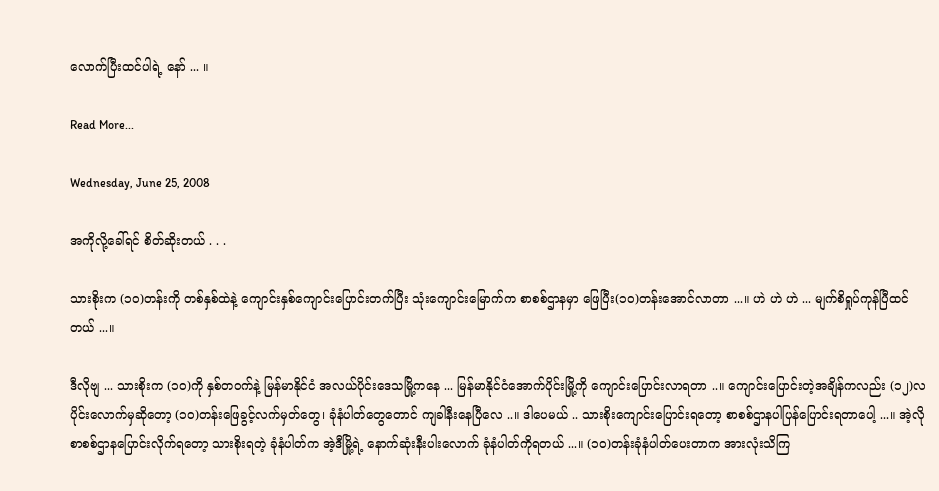လောက်ပြီးထင်ပါရဲ့ နော် ... ။

Read More...

Wednesday, June 25, 2008

အကိုလို့ခေါ်ရင် စိတ်ဆိုးတယ် . . .

သားစိုးက (၁၀)တန်းကို တစ်နှစ်ထဲနဲ့ ကျောင်းနှစ်ကျောင်းပြောင်းတက်ပြီး သုံးကျောင်းမြောက်က စာစစ်ဌာနမှာ ဖြေပြီး(၁၀)တန်းအောင်လာတာ ...။ ဟဲ ဟဲ ဟဲ ... မျက်စိရှုပ်ကုန်ပြီထင်တယ် ...။

ဒီလိုဗျ ... သားစိုးက (၁၀)ကို နှစ်တဝက်နဲ့ မြန်မာနိုင်ငံ အလယ်ပိုင်းဒေသမြို့ကနေ ... မြန်မာနိုင်ငံအောက်ပိုင်းမြို့ကို ကျောင်းပြောင်းလာရတာ ..။ ကျောင်းပြောင်းတဲ့အချိန်ကလည်း (၁၂)လပိုင်းလောက်မှဆိုတော့ (၁၀)တန်းဖြေခွင့်လက်မှတ်တွေ၊ ခုံနံပါတ်တွေတောင် ကျခါနီးနေပြီလေ ..။ ဒါပေမယ် .. သားစိုးကျောင်းပြောင်းရတော့ စာစစ်ဌာနပါပြန်ပြောင်းရတာပေါ့ ...။ အဲ့လိုစာစစ်ဌာနပြောင်းလိုက်ရတော့ သားစိုးရတဲ့ ခုံနံပါတ်က အဲ့ဒီမြို့ရဲ့ နောက်ဆုံးနီးပါးလောက် ခုံနံပါတ်ကိုရတယ် ...။ (၁၀)တန်းခုံနံပါတ်ပေးတာက အားလုံးသိကြ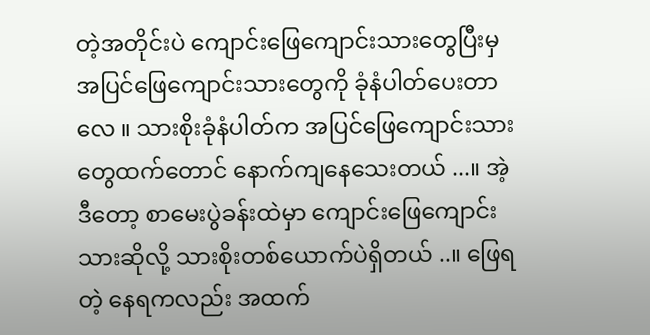တဲ့အတိုင်းပဲ ကျောင်းဖြေကျောင်းသားတွေပြီးမှ အပြင်ဖြေကျောင်းသားတွေကို ခုံနံပါတ်ပေးတာလေ ။ သားစိုးခုံနံပါတ်က အပြင်ဖြေကျောင်းသားတွေထက်တောင် နောက်ကျနေသေးတယ် ...။ အဲ့ဒီတော့ စာမေးပွဲခန်းထဲမှာ ကျောင်းဖြေကျောင်းသားဆိုလို့ သားစိုးတစ်ယောက်ပဲရှိတယ် ..။ ဖြေရတဲ့ နေရကလည်း အထက်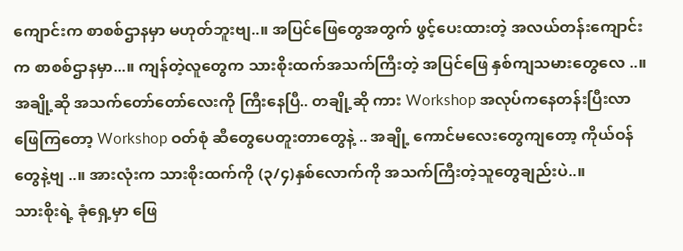ကျောင်းက စာစစ်ဌာနမှာ မဟုတ်ဘူးဗျ..။ အပြင်ဖြေတွေအတွက် ဖွင့်ပေးထားတဲ့ အလယ်တန်းကျောင်းက စာစစ်ဌာနမှာ...။ ကျန်တဲ့လူတွေက သားစိုးထက်အသက်ကြီးတဲ့ အပြင်ဖြေ နှစ်ကျသမားတွေလေ ..။ အချို့ဆို အသက်တော်တော်လေးကို ကြီးနေပြီ.. တချို့ဆို ကား Workshop အလုပ်ကနေတန်းပြီးလာဖြေကြတော့ Workshop ဝတ်စုံ ဆီတွေပေတူးတာတွေနဲ့ .. အချို့ ကောင်မလေးတွေကျတော့ ကိုယ်ဝန်တွေနဲ့ဗျ ..။ အားလုံးက သားစိုးထက်ကို (၃/၄)နှစ်လောက်ကို အသက်ကြီးတဲ့သူတွေချည်းပဲ..။
သားစိုးရဲ့ ခုံရှေ့မှာ ဖြေ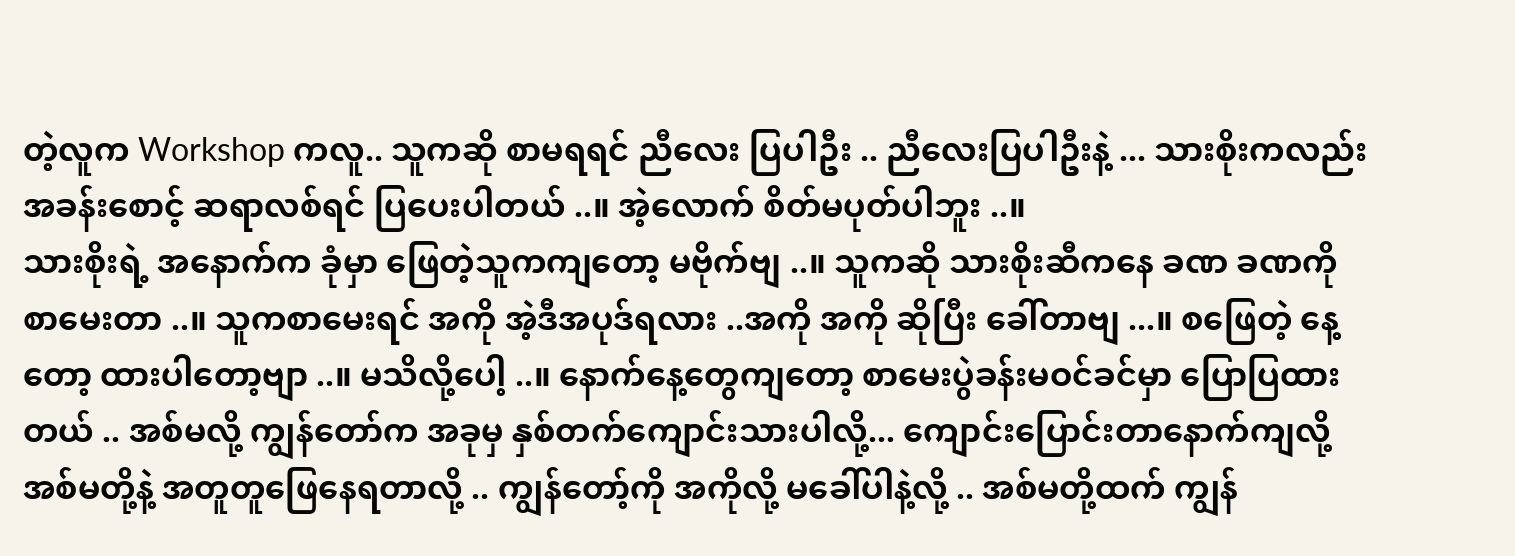တဲ့လူက Workshop ကလူ.. သူကဆို စာမရရင် ညီလေး ပြပါဦး .. ညီလေးပြပါဦးနဲ့ ... သားစိုးကလည်း အခန်းစောင့် ဆရာလစ်ရင် ပြပေးပါတယ် ..။ အဲ့လောက် စိတ်မပုတ်ပါဘူး ..။
သားစိုးရဲ့ အနောက်က ခုံမှာ ဖြေတဲ့သူကကျတော့ မဗိုက်ဗျ ..။ သူကဆို သားစိုးဆီကနေ ခဏ ခဏကို စာမေးတာ ..။ သူကစာမေးရင် အကို အဲ့ဒီအပုဒ်ရလား ..အကို အကို ဆိုပြီး ခေါ်တာဗျ ...။ စဖြေတဲ့ နေ့တော့ ထားပါတော့ဗျာ ..။ မသိလို့ပေါ့ ..။ နောက်နေ့တွေကျတော့ စာမေးပွဲခန်းမဝင်ခင်မှာ ပြောပြထားတယ် .. အစ်မလို့ ကျွန်တော်က အခုမှ နှစ်တက်ကျောင်းသားပါလို့... ကျောင်းပြောင်းတာနောက်ကျလို့ အစ်မတို့နဲ့ အတူတူဖြေနေရတာလို့ .. ကျွန်တော့်ကို အကိုလို့ မခေါ်ပါနဲ့လို့ .. အစ်မတို့ထက် ကျွန်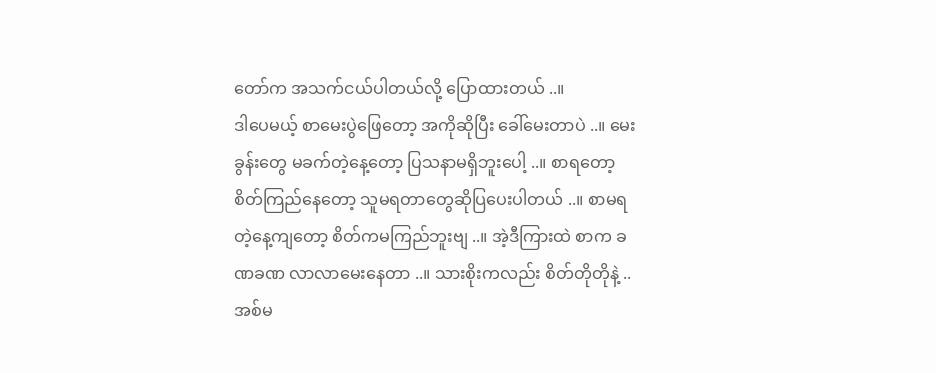တော်က အသက်ငယ်ပါတယ်လို့ ပြောထားတယ် ..။
ဒါပေမယ့် စာမေးပွဲဖြေတော့ အကိုဆိုပြီး ခေါ်မေးတာပဲ ..။ မေးခွန်းတွေ မခက်တဲ့နေ့တော့ ပြသနာမရှိဘူးပေါ့ ..။ စာရတော့ စိတ်ကြည်နေတော့ သူမရတာတွေဆိုပြပေးပါတယ် ..။ စာမရတဲ့နေ့ကျတော့ စိတ်ကမကြည်ဘူးဗျ ..။ အဲ့ဒီကြားထဲ စာက ခဏခဏ လာလာမေးနေတာ ..။ သားစိုးကလည်း စိတ်တိုတိုနဲ့ .. အစ်မ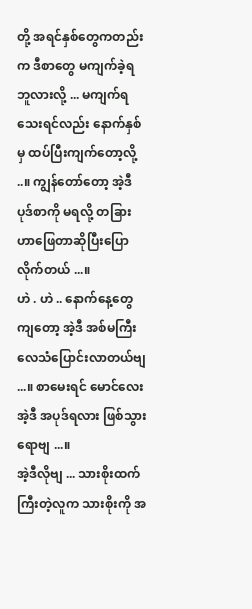တို့ အရင်နှစ်တွေကတည်းက ဒီစာတွေ မကျက်ခဲ့ရဘူလားလို့ ... မကျက်ရသေးရင်လည်း နောက်နှစ်မှ ထပ်ပြီးကျက်တော့လို့ ..။ ကျွန်တော်တော့ အဲ့ဒီပုဒ်စာကို မရလို့ တခြားဟာဖြေတာဆိုပြီးပြောလိုက်တယ် ...။
ဟဲ . ဟဲ .. နောက်နေ့တွေကျတော့ အဲ့ဒီ အစ်မကြီး လေသံပြောင်းလာတယ်ဗျ ...။ စာမေးရင် မောင်လေး အဲ့ဒီ အပုဒ်ရလား ဖြစ်သွားရောဗျ ...။
အဲ့ဒီလိုဗျ ... သားစိုးထက်ကြီးတဲ့လူက သားစိုးကို အ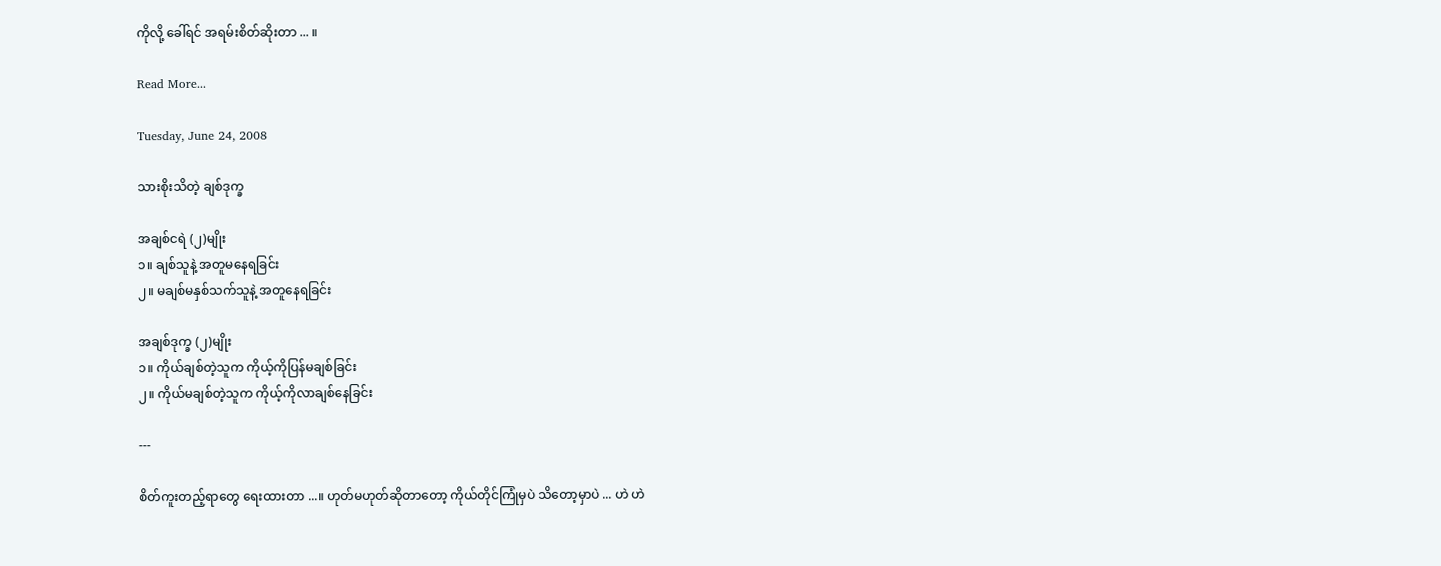ကိုလို့ ခေါ်ရင် အရမ်းစိတ်ဆိုးတာ ... ။

Read More...

Tuesday, June 24, 2008

သားစိုးသိတဲ့ ချစ်ဒုက္ခ

အချစ်ငရဲ (၂)မျိုး
၁။ ချစ်သူနဲ့ အတူမနေရခြင်း
၂။ မချစ်မနှစ်သက်သူနဲ့ အတူနေရခြင်း

အချစ်ဒုက္ခ (၂)မျိုး
၁။ ကိုယ်ချစ်တဲ့သူက ကိုယ့်ကိုပြန်မချစ်ခြင်း
၂။ ကိုယ်မချစ်တဲ့သူက ကိုယ့်ကိုလာချစ်နေခြင်း

---

စိတ်ကူးတည့်ရာတွေ ရေးထားတာ ...။ ဟုတ်မဟုတ်ဆိုတာတော့ ကိုယ်တိုင်ကြုံမှပဲ သိတော့မှာပဲ ... ဟဲ ဟဲ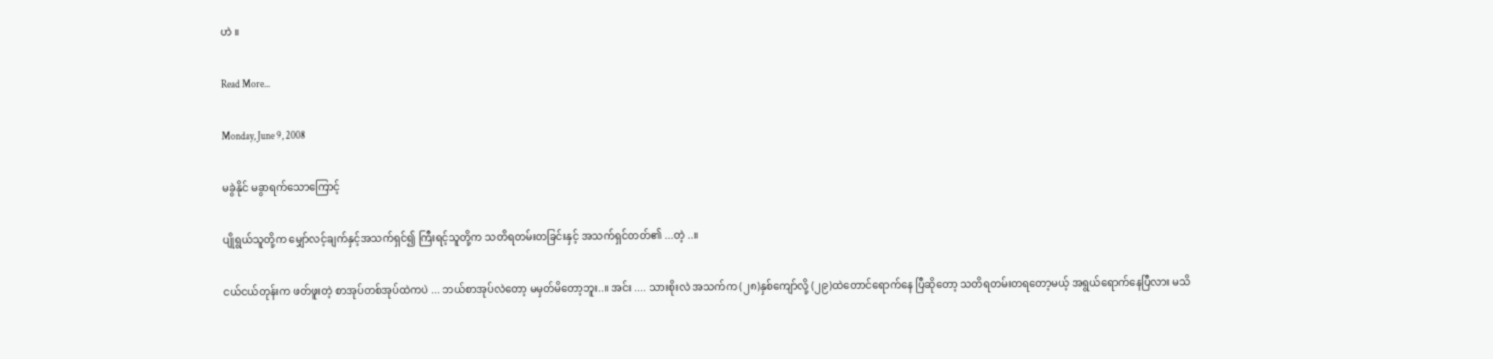ဟဲ ။

Read More...

Monday, June 9, 2008

မခွဲနိုင် မခွာရက်သောကြောင့်

ပျိုရွယ်သူတို့က မျှော်လင့်ချက်နှင့်အသက်ရှင်၍ ကြီးရင့်သူတို့က သတိရတမ်းတခြင်းနှင့် အသက်ရှင်တတ်၏ ...တဲ့ ..။

ငယ်ငယ်တုန်းက ဖတ်ဖူးတဲ့ စာအုပ်တစ်အုပ်ထဲကပဲ ... ဘယ်စာအုပ်လဲတော့ မမှတ်မိတော့ဘူး..။ အင်း .... သားစိုးလဲ အသက်က (၂၈)နှစ်ကျော်လို့ (၂၉)ထဲတောင်ရောက်နေ ပြီဆိုတော့ သတိရတမ်းတရတော့မယ့် အရွယ်ရောက်နေပြီလား မသိ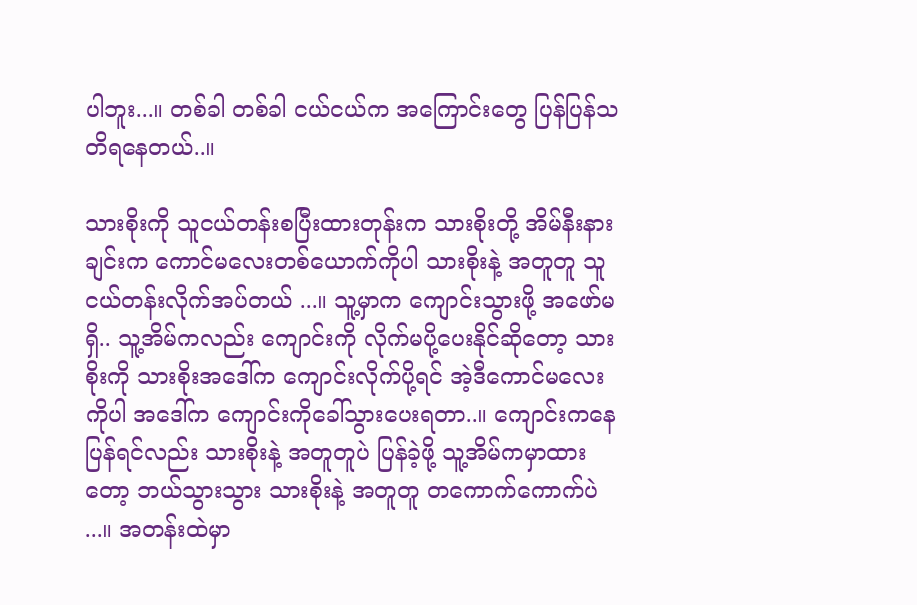ပါဘူး...။ တစ်ခါ တစ်ခါ ငယ်ငယ်က အကြောင်းတွေ ပြန်ပြန်သတိရနေတယ်..။

သားစိုးကို သူငယ်တန်းစပြီးထားတုန်းက သားစိုးတို့ အိမ်နီးနားချင်းက ကောင်မလေးတစ်ယောက်ကိုပါ သားစိုးနဲ့ အတူတူ သူငယ်တန်းလိုက်အပ်တယ် ...။ သူ့မှာက ကျောင်းသွားဖို့ အဖော်မရှိ.. သူ့အိမ်ကလည်း ကျောင်းကို လိုက်မပို့ပေးနိုင်ဆိုတော့ သားစိုးကို သားစိုးအဒေါ်က ကျောင်းလိုက်ပို့ရင် အဲ့ဒီကောင်မလေးကိုပါ အဒေါ်က ကျောင်းကိုခေါ်သွားပေးရတာ..။ ကျောင်းကနေပြန်ရင်လည်း သားစိုးနဲ့ အတူတူပဲ ပြန်ခဲ့ဖို့ သူ့အိမ်ကမှာထားတော့ ဘယ်သွားသွား သားစိုးနဲ့ အတူတူ တကောက်ကောက်ပဲ ...။ အတန်းထဲမှာ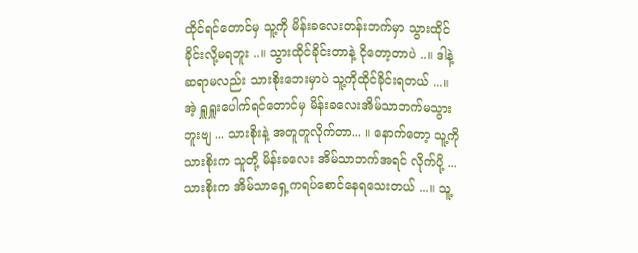ထိုင်ရင်တောင်မှ သူ့ကို မိန်းခလေးတန်းဘက်မှာ သွားထိုင်ခိုင်းလို့မရဘူး ..။ သွားထိုင်ခိုင်းတာနဲ့ ငိုတော့တာပဲ ..။ ဒါနဲ့ ဆရာမလည်း သားစိုးဘေးမှာပဲ သူ့ကိုထိုင်ခိုင်းရတယ် ...။ အဲ့ ရှူရှူးပေါက်ရင်တောင်မှ မိန်းခလေးအိမ်သာဘက်မသွားဘူးဗျ ... သားစိုးနဲ့ အတူတူလိုက်တာ... ။ နောက်တော့ သူ့ကို သားစိုးက သူတို့ မိန်းခလေး အိမ်သာဘက်အရင် လိုက်ပို့ ... သားစိုးက အိမ်သာရှေ့ကရပ်စောင်နေရသေးတယ် ...။ သူ့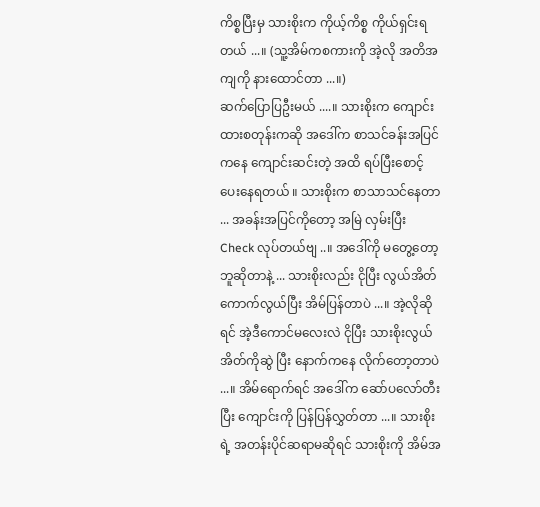ကိစ္စပြီးမှ သားစိုးက ကိုယ့်ကိစ္စ ကိုယ်ရှင်းရတယ် ...။ (သူ့အိမ်ကစကားကို အဲ့လို အတိအကျကို နားထောင်တာ ...။)
ဆက်ပြောပြဦးမယ် ....။ သားစိုးက ကျောင်းထားစတုန်းကဆို အဒေါ်က စာသင်ခန်းအပြင်ကနေ ကျောင်းဆင်းတဲ့ အထိ ရပ်ပြီးစောင့်ပေးနေရတယ် ။ သားစိုးက စာသာသင်နေတာ ... အခန်းအပြင်ကိုတော့ အမြဲ လှမ်းပြီး Check လုပ်တယ်ဗျ ..။ အဒေါ်ကို မတွေ့တော့ဘူဆိုတာနဲ့ ... သားစိုးလည်း ငိုပြီး လွယ်အိတ်ကောက်လွယ်ပြီး အိမ်ပြန်တာပဲ ...။ အဲ့လိုဆိုရင် အဲ့ဒီကောင်မလေးလဲ ငိုပြီး သားစိုးလွယ်အိတ်ကိုဆွဲ ပြီး နောက်ကနေ လိုက်တော့တာပဲ ...။ အိမ်ရောက်ရင် အဒေါ်က ဆော်ပလော်တီးပြီး ကျောင်းကို ပြန်ပြန်လွှတ်တာ ...။ သားစိုးရဲ့ အတန်းပိုင်ဆရာမဆိုရင် သားစိုးကို အိမ်အ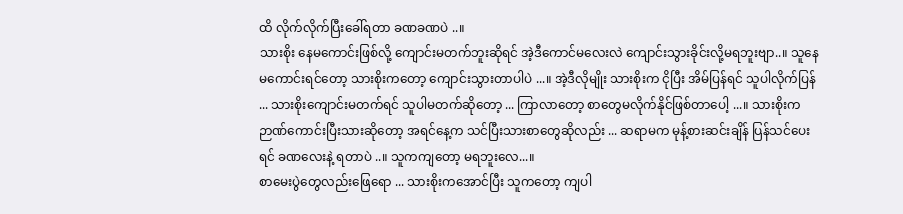ထိ လိုက်လိုက်ပြီးခေါ်ရတာ ခဏခဏပဲ ..။
သားစိုး နေမကောင်းဖြစ်လို့ ကျောင်းမတက်ဘူးဆိုရင် အဲ့ဒီကောင်မလေးလဲ ကျောင်းသွားခိုင်းလို့မရဘူးဗျာ..။ သူနေမကောင်းရင်တော့ သားစိုးကတော့ ကျောင်းသွားတာပါပဲ ...။ အဲ့ဒီလိုမျိုး သားစိုးက ငိုပြီး အိမ်ပြန်ရင် သူပါလိုက်ပြန် ... သားစိုးကျောင်းမတက်ရင် သူပါမတက်ဆိုတော့ ... ကြာလာတော့ စာတွေမလိုက်နိုင်ဖြစ်တာပေါ့ ...။ သားစိုးက ဉာဏ်ကောင်းပြီးသားဆိုတော့ အရင်နေ့က သင်ပြီးသားစာတွေဆိုလည်း ... ဆရာမက မုန့်စားဆင်းချိန် ပြန်သင်ပေးရင် ခဏလေးနဲ့ ရတာပဲ ..။ သူကကျတော့ မရဘူးလေ...။
စာမေးပွဲတွေလည်းဖြေရော ... သားစိုးကအောင်ပြီး သူကတော့ ကျပါ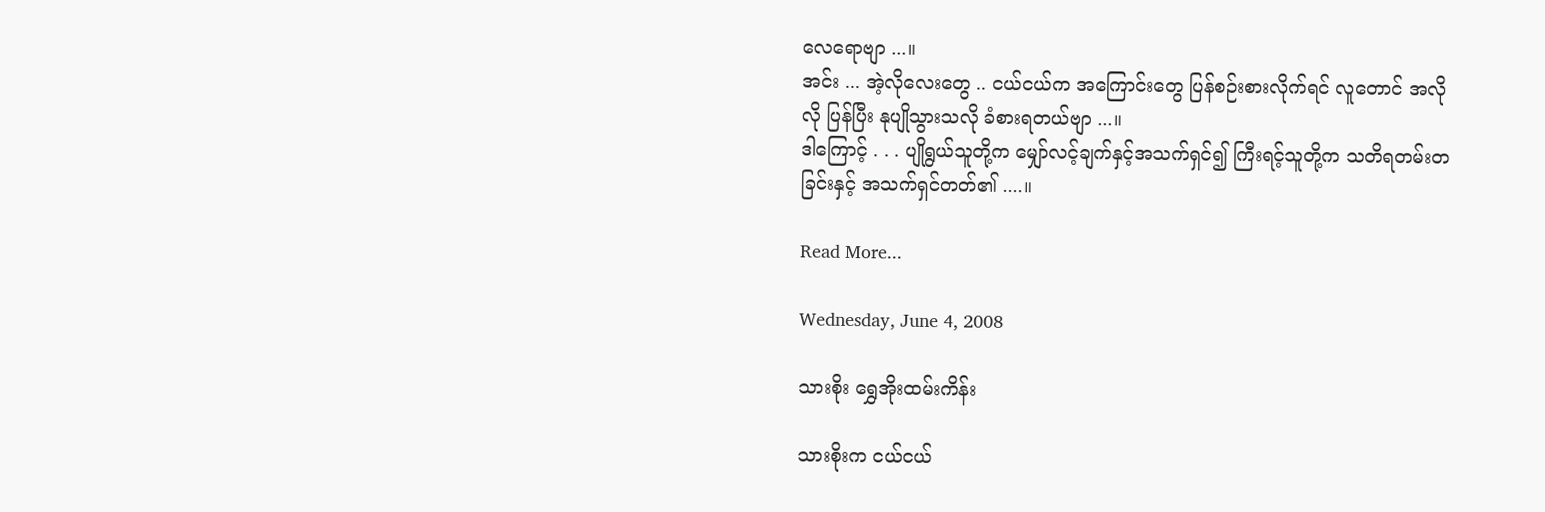လေရောဗျာ ...။
အင်း ... အဲ့လိုလေးတွေ .. ငယ်ငယ်က အကြောင်းတွေ ပြန်စဉ်းစားလိုက်ရင် လူတောင် အလိုလို ပြန်ပြီး နုပျိုသွားသလို ခံစားရတယ်ဗျာ ...။
ဒါကြောင့် . . . ပျိုရွယ်သူတို့က မျှော်လင့်ချက်နှင့်အသက်ရှင်၍ ကြီးရင့်သူတို့က သတိရတမ်းတခြင်းနှင့် အသက်ရှင်တတ်၏ ....။

Read More...

Wednesday, June 4, 2008

သားစိုး ရွှေအိုးထမ်းကိန်း

သားစိုးက ငယ်ငယ်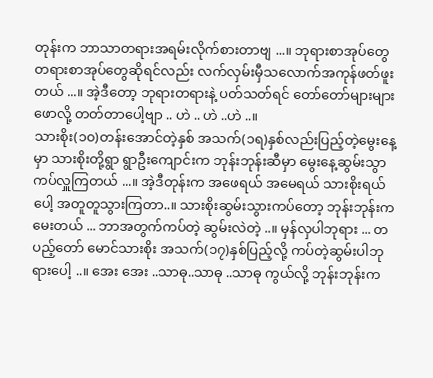တုန်းက ဘာသာတရားအရမ်းလိုက်စားတာဗျ ...။ ဘုရားစာအုပ်တွေ တရားစာအုပ်တွေဆိုရင်လည်း လက်လှမ်းမှီသလောက်အကုန်ဖတ်ဖူးတယ် ...။ အဲ့ဒီတော့ ဘုရားတရားနဲ့ ပတ်သတ်ရင် တော်တော်များများ ဖောလို့ တတ်တာပေါ့ဗျာ .. ဟဲ .. ဟဲ ..ဟဲ ..။
သားစိုး(၁၀)တန်းအောင်တဲ့နှစ် အသက်(၁ရ)နှစ်လည်းပြည့်တဲ့မွေးနေ့မှာ သားစိုးတို့ရွာ ရွာဦးကျောင်းက ဘုန်းဘုန်းဆီမှာ မွေးနေ့ဆွမ်းသွာကပ်လှူကြတယ် ...။ အဲ့ဒီတုန်းက အဖေရယ် အမေရယ် သားစိုးရယ်ပေါ့ အတူတူသွားကြတာ..။ သားစိုးဆွမ်းသွားကပ်တော့ ဘုန်းဘုန်းကမေးတယ် ... ဘာအတွက်ကပ်တဲ့ ဆွမ်းလဲတဲ့ ..။ မှန်လှပါဘုရား ... တပည့်တော် မောင်သားစိုး အသက်(၁၇)နှစ်ပြည့်လို့ ကပ်တဲ့ဆွမ်းပါဘုရားပေါ့ ..။ အေး အေး ..သာဓု..သာဓု ..သာဓု ကွယ်လို့ ဘုန်းဘုန်းက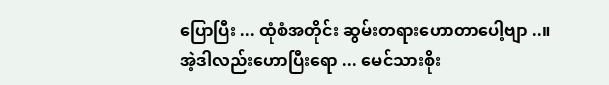ပြောပြီး ... ထုံစံအတိုင်း ဆွမ်းတရားဟောတာပေါ့ဗျာ ..။
အဲ့ဒါလည်းဟောပြီးရော ... မေင်သားစိုး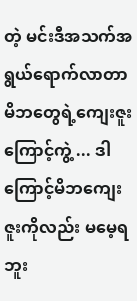တဲ့ မင်းဒီအသက်အရွယ်ရောက်လာတာ မိဘတွေရဲ့ကျေးဇူးကြောင့်ကွဲ့ ... ဒါကြောင့်မိဘကျေးဇူးကိုလည်း မမေ့ရဘူး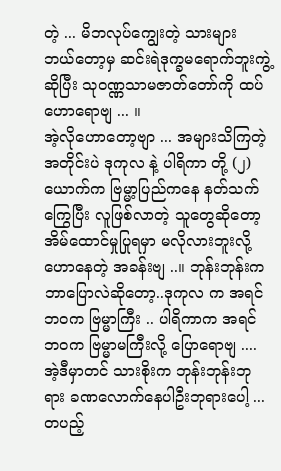တဲ့ ... မိဘလုပ်ကျွေးတဲ့ သားများ ဘယ်တော့မှ ဆင်းရဲဒုက္ခမရောက်ဘူးကွဲ့ ဆိုပြီး သုဝဏ္ဏသာမဇာတ်တော်ကို ထပ်ဟောရောဗျ ... ။
အဲ့လိုဟောတော့ဗျာ ... အများသိကြတဲ့ အတိုင်းပဲ ဒုကုလ နဲ့ ပါရိကာ တို့ (၂)ယောက်က ဗြမ္မာ့ပြည်ကနေ နတ်သက်ကြွေပြီး လူဖြစ်လာတဲ့ သူတွေဆိုတော့ အိမ်ထောင်မှုပြုရမှာ မလိုလားဘူးလို့ ဟောနေတဲ့ အခန်းဗျ ..။ ဘုန်းဘုန်းက ဘာပြောလဲဆိုတော့..ဒုကုလ က အရင်ဘဝက ဗြမ္မာကြီး .. ပါရိကာက အရင်ဘဝက ဗြမ္မာမကြီးလို့ ပြောရောဗျ ....
အဲ့ဒီမှာတင် သားစိုးက ဘုန်းဘုန်းဘုရား ခဏလောက်နေပါဦးဘုရားပေါ့ ... တပည့်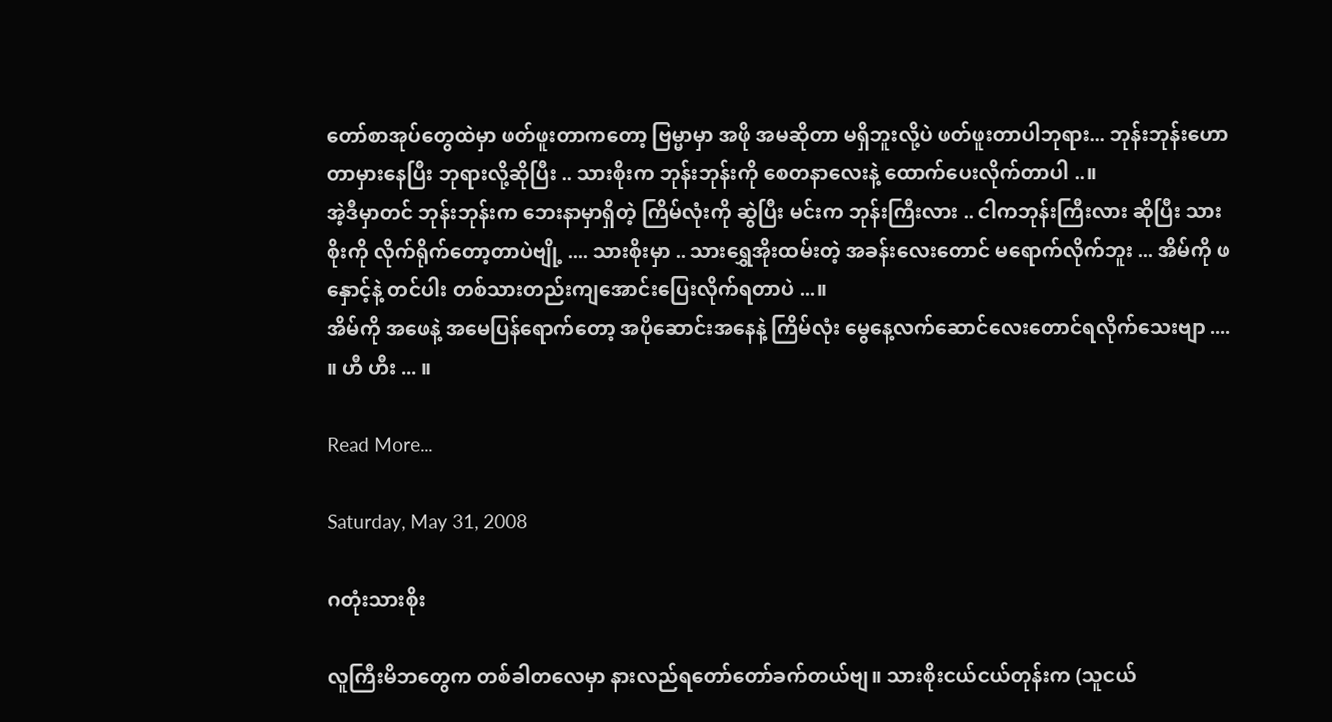တော်စာအုပ်တွေထဲမှာ ဖတ်ဖူးတာကတော့ ဗြမ္မာမှာ အဖို အမဆိုတာ မရှိဘူးလို့ပဲ ဖတ်ဖူးတာပါဘုရား... ဘုန်းဘုန်းဟောတာမှားနေပြီး ဘုရားလို့ဆိုပြီး .. သားစိုးက ဘုန်းဘုန်းကို စေတနာလေးနဲ့ ထောက်ပေးလိုက်တာပါ ..။
အဲ့ဒီမှာတင် ဘုန်းဘုန်းက ဘေးနာမှာရှိတဲ့ ကြိမ်လုံးကို ဆွဲပြီး မင်းက ဘုန်းကြီးလား .. ငါကဘုန်းကြီးလား ဆိုပြီး သားစိုးကို လိုက်ရိုက်တော့တာပဲဗျို့ .... သားစိုးမှာ .. သားရွှေအိုးထမ်းတဲ့ အခန်းလေးတောင် မရောက်လိုက်ဘူး ... အိမ်ကို ဖနှောင့်နဲ့ တင်ပါး တစ်သားတည်းကျအောင်းပြေးလိုက်ရတာပဲ ...။
အိမ်ကို အဖေနဲ့ အမေပြန်ရောက်တော့ အပိုဆောင်းအနေနဲ့ ကြိမ်လုံး မွေနေ့လက်ဆောင်လေးတောင်ရလိုက်သေးဗျာ .... ။ ဟီ ဟီး ... ။

Read More...

Saturday, May 31, 2008

ဂတုံးသားစိုး

လူကြီးမိဘတွေက တစ်ခါတလေမှာ နားလည်ရတော်တော်ခက်တယ်ဗျ။ သားစိုးငယ်ငယ်တုန်းက (သူငယ်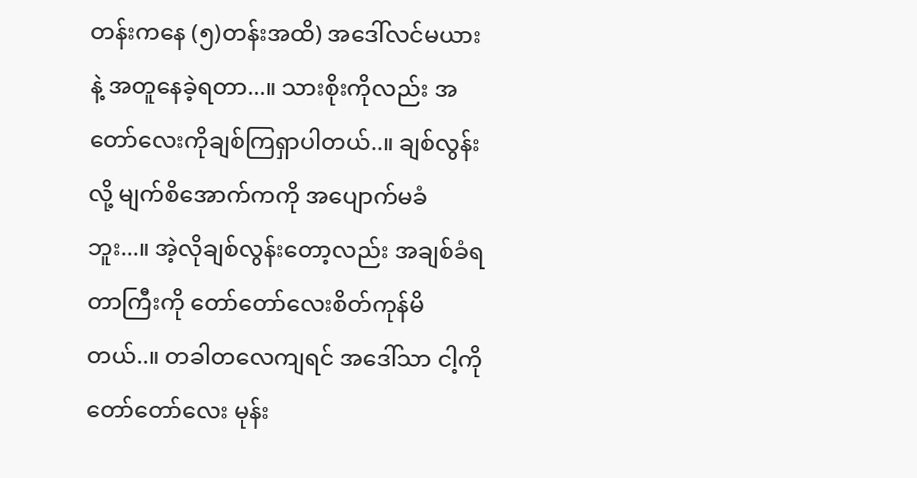တန်းကနေ (၅)တန်းအထိ) အဒေါ်လင်မယားနဲ့ အတူနေခဲ့ရတာ...။ သားစိုးကိုလည်း အတော်လေးကိုချစ်ကြရှာပါတယ်..။ ချစ်လွန်းလို့ မျက်စိအောက်ကကို အပျောက်မခံဘူး...။ အဲ့လိုချစ်လွန်းတော့လည်း အချစ်ခံရတာကြီးကို တော်တော်လေးစိတ်ကုန်မိတယ်..။ တခါတလေကျရင် အဒေါ်သာ ငါ့ကို တော်တော်လေး မုန်း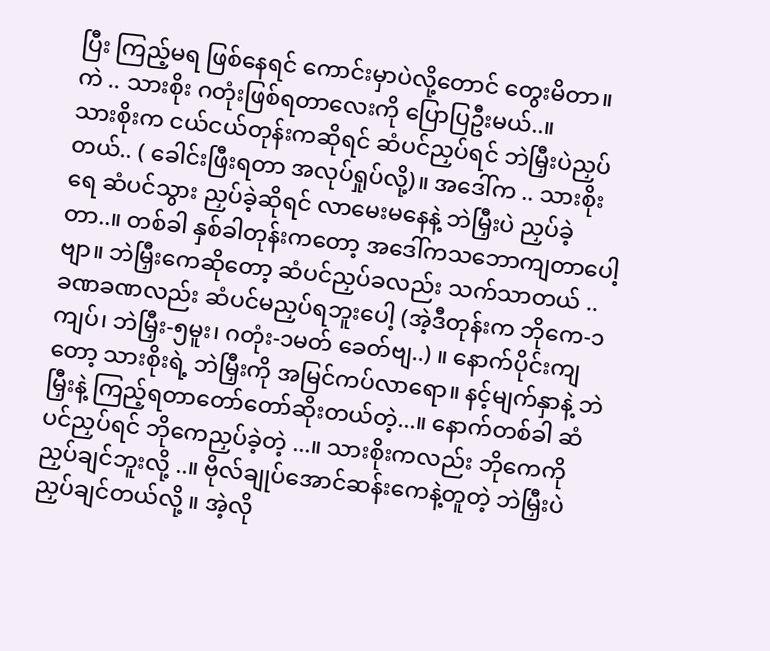ပြီး ကြည့်မရ ဖြစ်နေရင် ကောင်းမှာပဲလို့တောင် တွေးမိတာ။
ကဲ .. သားစိုး ဂတုံးဖြစ်ရတာလေးကို ပြောပြဦးမယ်..။
သားစိုးက ငယ်ငယ်တုန်းကဆိုရင် ဆံပင်ညှပ်ရင် ဘဲမြှီးပဲညှပ်တယ်.. ( ခေါင်းဖြီးရတာ အလုပ်ရှုပ်လို့)။ အဒေါ်က .. သားစိုးရေ ဆံပင်သွား ညှပ်ခဲ့ဆိုရင် လာမေးမနေနဲ့ ဘဲမြှီးပဲ ညှပ်ခဲ့တာ..။ တစ်ခါ နှစ်ခါတုန်းကတော့ အဒေါ်ကသဘောကျတာပေါ့ဗျာ။ ဘဲမြှီးကေဆိုတော့ ဆံပင်ညှပ်ခလည်း သက်သာတယ် .. ခဏခဏလည်း ဆံပင်မညှပ်ရဘူးပေါ့ (အဲ့ဒီတုန်းက ဘိုကေ-၁ကျပ်၊ ဘဲမြှီး-၅မူး၊ ဂတုံး-၁မတ် ခေတ်ဗျ..) ။ နောက်ပိုင်းကျတော့ သားစိုးရဲ့ ဘဲမြှီးကို အမြင်ကပ်လာရော။ နင့်မျက်နှာနဲ့ ဘဲမြှီးနဲ့ ကြည့်ရတာတော်တော်ဆိုးတယ်တဲ့...။ နောက်တစ်ခါ ဆံပင်ညှပ်ရင် ဘိုကေညှပ်ခဲ့တဲ့ ...။ သားစိုးကလည်း ဘိုကေကို ညှပ်ချင်ဘူးလို့ ..။ ဗိုလ်ချုပ်အောင်ဆန်းကေနဲ့တူတဲ့ ဘဲမြှီးပဲညှပ်ချင်တယ်လို့ ။ အဲ့လို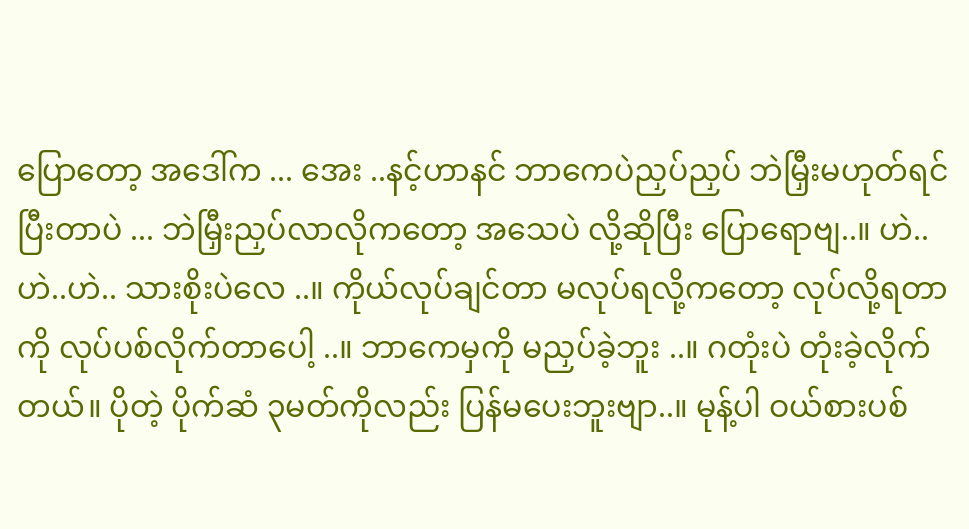ပြောတော့ အဒေါ်က ... အေး ..နင့်ဟာနင် ဘာကေပဲညှပ်ညှပ် ဘဲမြှီးမဟုတ်ရင်ပြီးတာပဲ ... ဘဲမြှီးညှပ်လာလိုကတော့ အသေပဲ လို့ဆိုပြီး ပြောရောဗျ..။ ဟဲ..ဟဲ..ဟဲ.. သားစိုးပဲလေ ..။ ကိုယ်လုပ်ချင်တာ မလုပ်ရလို့ကတော့ လုပ်လို့ရတာကို လုပ်ပစ်လိုက်တာပေါ့ ..။ ဘာကေမှကို မညှပ်ခဲ့ဘူး ..။ ဂတုံးပဲ တုံးခဲ့လိုက်တယ်။ ပိုတဲ့ ပိုက်ဆံ ၃မတ်ကိုလည်း ပြန်မပေးဘူးဗျာ..။ မုန့်ပါ ဝယ်စားပစ်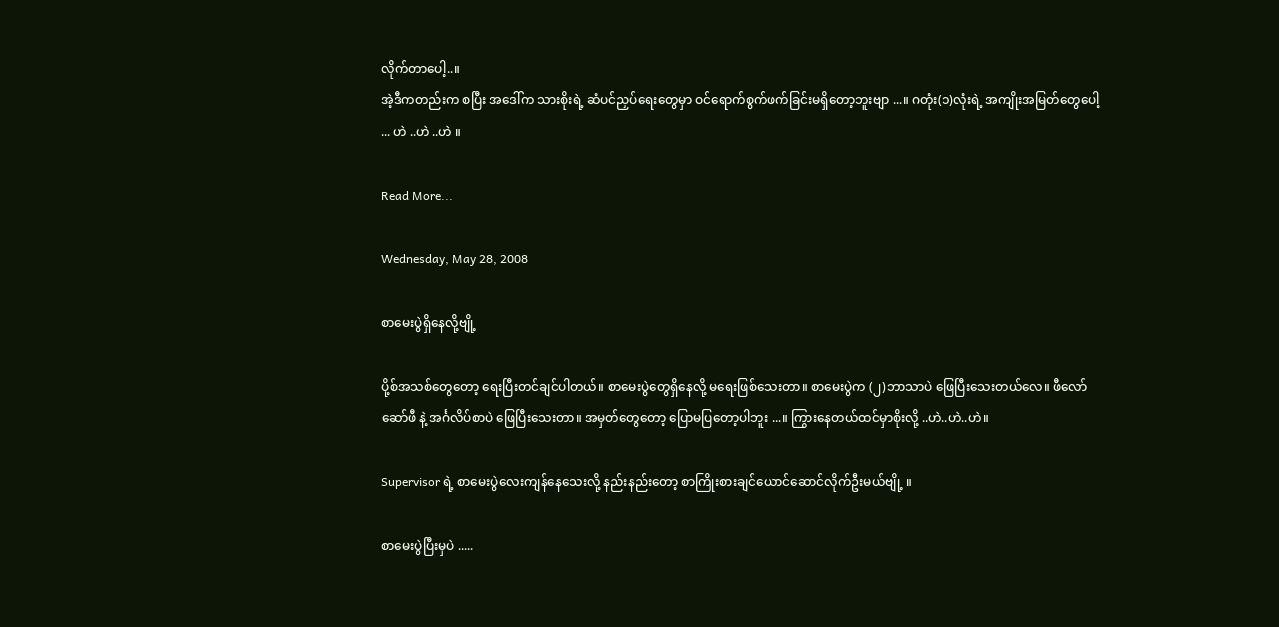လိုက်တာပေါ့..။
အဲ့ဒီကတည်းက စပြီး အဒေါ်က သားစိုးရဲ့ ဆံပင်ညှပ်ရေးတွေမှာ ဝင်ရောက်စွက်ဖက်ခြင်းမရှိတော့ဘူးဗျာ ...။ ဂတုံး(၁)လုံးရဲ့ အကျိုးအမြတ်တွေပေါ့ ... ဟဲ ..ဟဲ ..ဟဲ ။

Read More...

Wednesday, May 28, 2008

စာမေးပွဲရှိနေလို့ဗျို့

ပို့စ်အသစ်တွေတော့ ရေးပြီးတင်ချင်ပါတယ်။ စာမေးပွဲတွေရှိနေလို့ မရေးဖြစ်သေးတာ။ စာမေးပွဲက (၂)ဘာသာပဲ ဖြေပြီးသေးတယ်လေ။ ဖီလော်ဆော်ဖီ နဲ့ အင်္ဂလိပ်စာပဲ ဖြေပြီးသေးတာ။ အမှတ်တွေတော့ ပြောမပြတော့ပါဘူး ...။ ကြွားနေတယ်ထင်မှာစိုးလို့ ..ဟဲ..ဟဲ..ဟဲ။

Supervisor ရဲ့ စာမေးပွဲလေးကျန်နေသေးလို့ နည်းနည်းတော့ စာကြိုးစားချင်ယောင်ဆောင်လိုက်ဦးမယ်ဗျို့ ။

စာမေးပွဲပြီးမှပဲ .....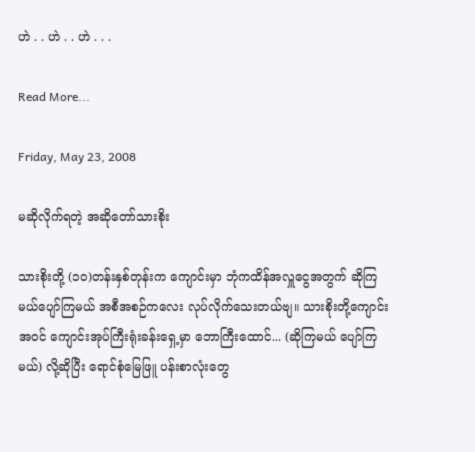ဟဲ . . ဟဲ . . ဟဲ . . .

Read More...

Friday, May 23, 2008

မဆိုလိုက်ရတဲ့ အဆိုတော်သားစိုး

သားစိုးတို့ (၁၀)တန်းနှစ်တုန်းက ကျောင်းမှာ ဘုံကထိန်အလှူငွေအတွက် ဆိုကြမယ်ပျော်ကြမယ် အစီအစဉ်ကလေး လုပ်လိုက်သေးတယ်ဗျ။ သားစိုးတို့ကျောင်းအဝင် ကျောင်းအုပ်ကြီးရုံးခန်းရှေ့မှာ ဘောကြီးထောင်... (ဆိုကြမယ် ပျော်ကြမယ်) လို့ဆိုပြီး ရောင်စုံမြေဖြူ ပန်းစာလုံးတွေ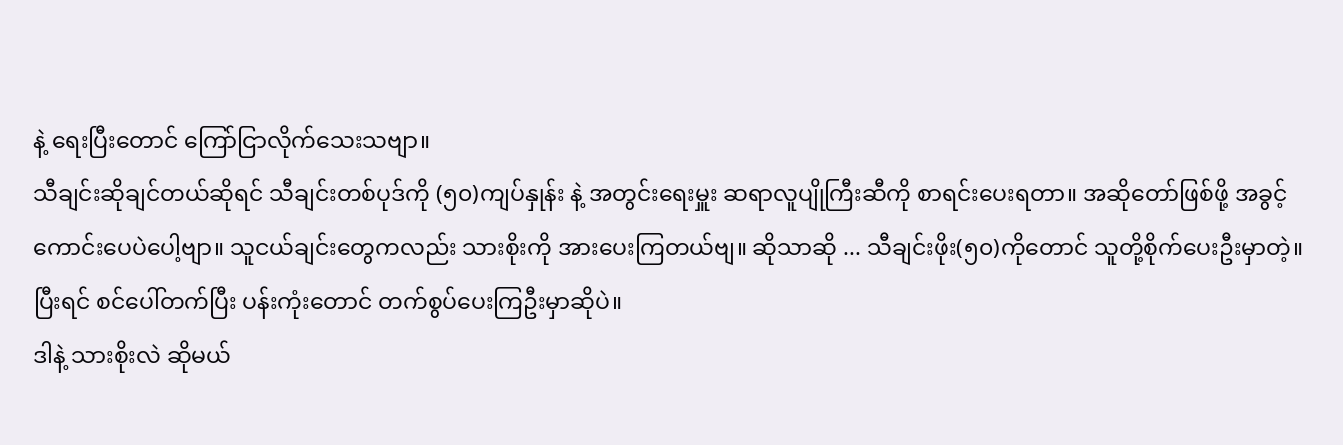နဲ့ ရေးပြီးတောင် ကြော်ငြာလိုက်သေးသဗျာ။
သီချင်းဆိုချင်တယ်ဆိုရင် သီချင်းတစ်ပုဒ်ကို (၅၀)ကျပ်နှုန်း နဲ့ အတွင်းရေးမှူး ဆရာလူပျိုကြီးဆီကို စာရင်းပေးရတာ။ အဆိုတော်ဖြစ်ဖို့ အခွင့်ကောင်းပေပဲပေါ့ဗျာ။ သူငယ်ချင်းတွေကလည်း သားစိုးကို အားပေးကြတယ်ဗျ။ ဆိုသာဆို ... သီချင်းဖိုး(၅၀)ကိုတောင် သူတို့စိုက်ပေးဦးမှာတဲ့။ ပြီးရင် စင်ပေါ်တက်ပြီး ပန်းကုံးတောင် တက်စွပ်ပေးကြဦးမှာဆိုပဲ။
ဒါနဲ့ သားစိုးလဲ ဆိုမယ်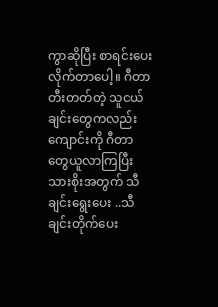ကွာဆိုပြီး စာရင်းပေးလိုက်တာပေါ့။ ဂီတာတီးတတ်တဲ့ သူငယ်ချင်းတွေကလည်း ကျောင်းကို ဂီတာတွေယူလာကြပြီး သားစိုးအတွက် သီချင်းရွေးပေး ..သီချင်းတိုက်ပေး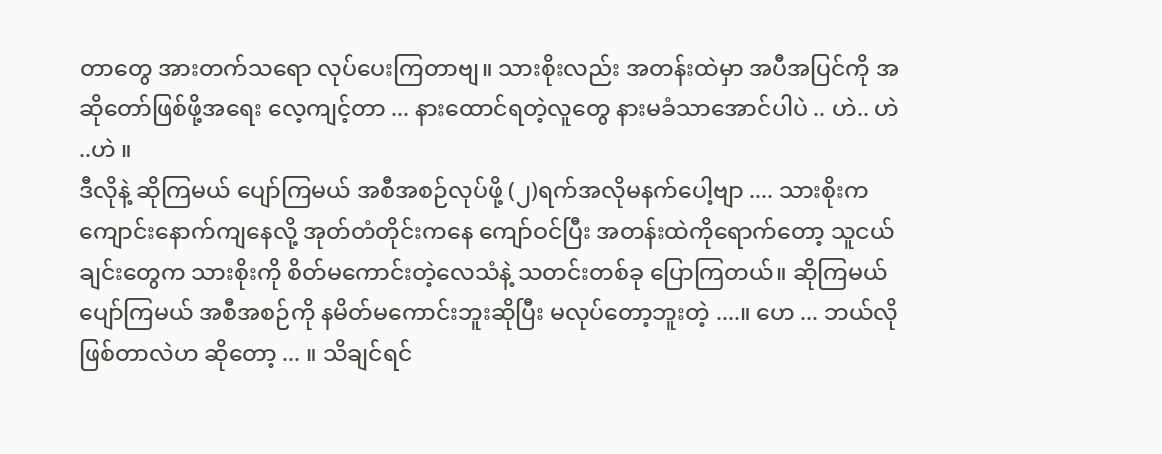တာတွေ အားတက်သရော လုပ်ပေးကြတာဗျ။ သားစိုးလည်း အတန်းထဲမှာ အပီအပြင်ကို အဆိုတော်ဖြစ်ဖို့အရေး လေ့ကျင့်တာ ... နားထောင်ရတဲ့လူတွေ နားမခံသာအောင်ပါပဲ .. ဟဲ.. ဟဲ ..ဟဲ ။
ဒီလိုနဲ့ ဆိုကြမယ် ပျော်ကြမယ် အစီအစဉ်လုပ်ဖို့ (၂)ရက်အလိုမနက်ပေါ့ဗျာ .... သားစိုးက ကျောင်းနောက်ကျနေလို့ အုတ်တံတိုင်းကနေ ကျော်ဝင်ပြီး အတန်းထဲကိုရောက်တော့ သူငယ်ချင်းတွေက သားစိုးကို စိတ်မကောင်းတဲ့လေသံနဲ့ သတင်းတစ်ခု ပြောကြတယ်။ ဆိုကြမယ် ပျော်ကြမယ် အစီအစဉ်ကို နမိတ်မကောင်းဘူးဆိုပြီး မလုပ်တော့ဘူးတဲ့ ....။ ဟေ ... ဘယ်လိုဖြစ်တာလဲဟ ဆိုတော့ ... ။ သိချင်ရင်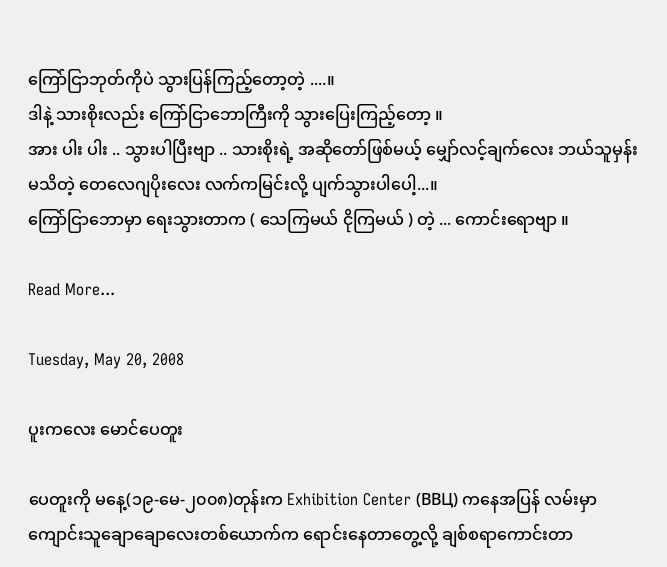ကြော်ငြာဘုတ်ကိုပဲ သွားပြန်ကြည့်တော့တဲ့ ....။
ဒါနဲ့ သားစိုးလည်း ကြော်ငြာဘောကြီးကို သွားပြေးကြည့်တော့ ။
အား ပါး ပါး .. သွားပါပြီးဗျာ .. သားစိုးရဲ့ အဆိုတော်ဖြစ်မယ့် မျှော်လင့်ချက်လေး ဘယ်သူမှန်းမသိတဲ့ တေလေဂျပိုးလေး လက်ကမြင်းလို့ ပျက်သွားပါပေါ့...။
ကြော်ငြာဘောမှာ ရေးသွားတာက ( သေကြမယ် ငိုကြမယ် ) တဲ့ ... ကောင်းရောဗျာ ။

Read More...

Tuesday, May 20, 2008

ပူးကလေး မောင်ပေတူး

ပေတူးကို မနေ့(၁၉-မေ-၂၀၀၈)တုန်းက Exhibition Center (ВВЦ) ကနေအပြန် လမ်းမှာ ကျောင်းသူချောချောလေးတစ်ယောက်က ရောင်းနေတာတွေ့လို့ ချစ်စရာကောင်းတာ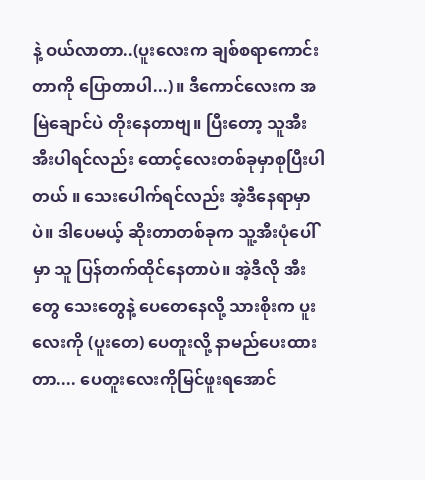နဲ့ ဝယ်လာတာ..(ပူးလေးက ချစ်စရာကောင်းတာကို ပြောတာပါ...)။ ဒီကောင်လေးက အမြဲချောင်ပဲ တိုးနေတာဗျ။ ပြီးတော့ သူအီးအီးပါရင်လည်း ထောင့်လေးတစ်ခုမှာစုပြီးပါတယ် ။ သေးပေါက်ရင်လည်း အဲ့ဒီနေရာမှာပဲ။ ဒါပေမယ့် ဆိုးတာတစ်ခုက သူ့အီးပုံပေါ်မှာ သူ ပြန်တက်ထိုင်နေတာပဲ။ အဲ့ဒီလို အီးတွေ သေးတွေနဲ့ ပေတေနေလို့ သားစိုးက ပူးလေးကို (ပူးတေ) ပေတူးလို့ နာမည်ပေးထားတာ.... ပေတူးလေးကိုမြင်ဖူးရအောင်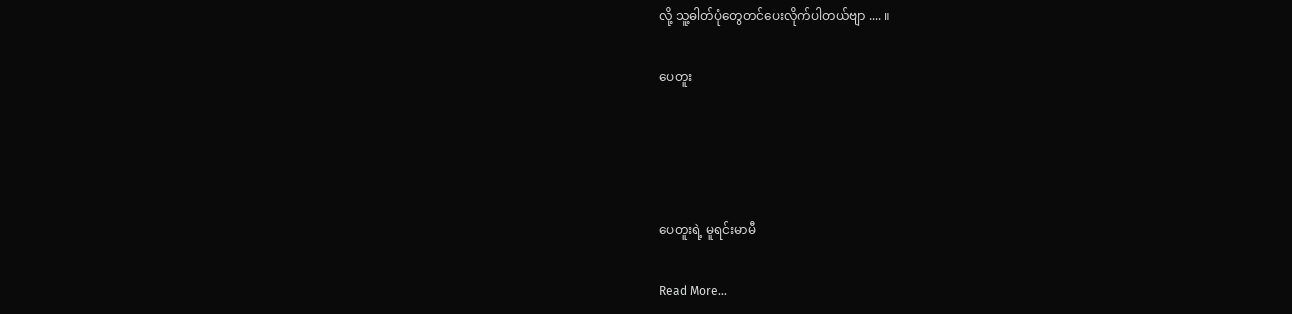လို့ သူ့ဓါတ်ပုံတွေတင်ပေးလိုက်ပါတယ်ဗျာ .... ။

ပေတူး




ပေတူးရဲ့ မူရင်းမာမီ

Read More...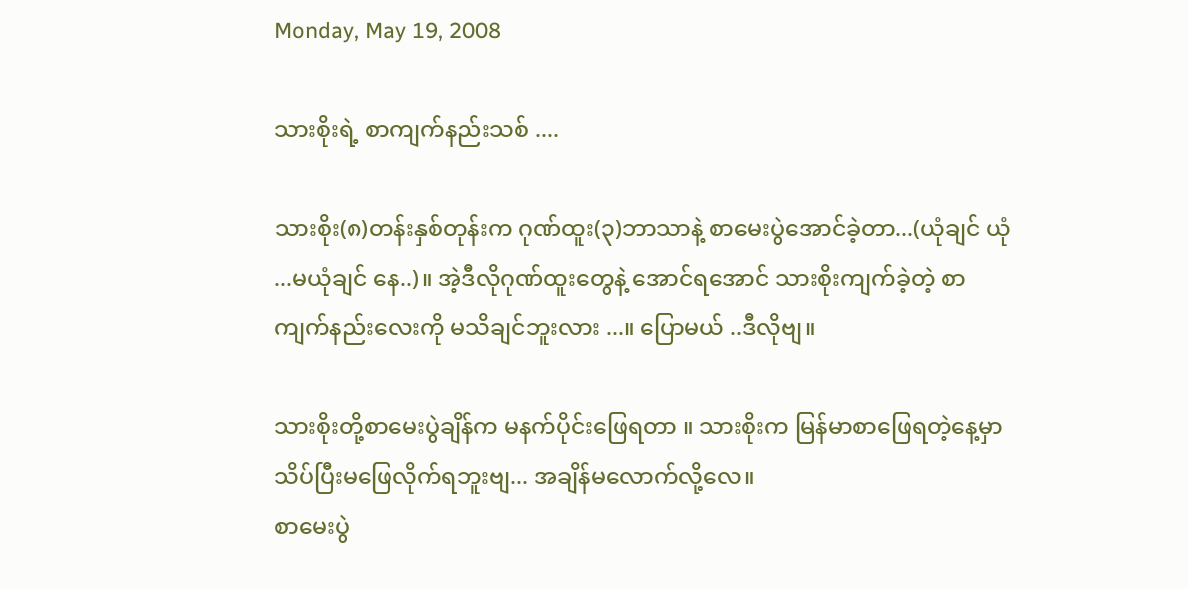Monday, May 19, 2008

သားစိုးရဲ့ စာကျက်နည်းသစ် ....

သားစိုး(၈)တန်းနှစ်တုန်းက ဂုဏ်ထူး(၃)ဘာသာနဲ့ စာမေးပွဲအောင်ခဲ့တာ...(ယုံချင် ယုံ ...မယုံချင် နေ..)။ အဲ့ဒီလိုဂုဏ်ထူးတွေနဲ့ အောင်ရအောင် သားစိုးကျက်ခဲ့တဲ့ စာကျက်နည်းလေးကို မသိချင်ဘူးလား ...။ ပြောမယ် ..ဒီလိုဗျ။

သားစိုးတို့စာမေးပွဲချိန်က မနက်ပိုင်းဖြေရတာ ။ သားစိုးက မြန်မာစာဖြေရတဲ့နေ့မှာ သိပ်ပြီးမဖြေလိုက်ရဘူးဗျ... အချိန်မလောက်လို့လေ။
စာမေးပွဲ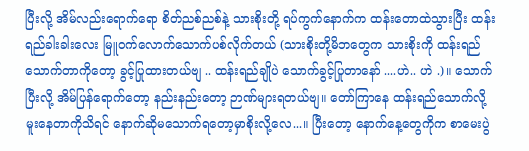ပြီးလို့ အိမ်လည်းရောက်ရော စိတ်ညစ်ညစ်နဲ့ သားစိုးတို့ ရပ်ကွက်နောက်က ထန်းတောထဲသွားပြီး ထန်းရည်ခါးခါးလေး မြူဝက်လောက်သောက်ပစ်လိုက်တယ် (သားစိုးတို့မိဘတွေက သားစိုးကို ထန်းရည်သောက်တာကိုတော့ ခွင့်ပြုထားတယ်ဗျ .. ထန်းရည်ချိုပဲ သောက်ခွင့်ပြုတာနော် ....ဟဲ.. ဟဲ .)။ သောက်ပြီးလို့ အိမ်ပြန်ရောက်တော့ နည်းနည်းတော့ ဉာဏ်များရတယ်ဗျ။ တော်ကြာနေ ထန်းရည်သောက်လို့ မူးနေတာကိုသိရင် နောက်ဆိုမသောက်ရတော့မှာစိုးလို့လေ...။ ပြီးတော့ နောက်နေ့တွေကိုက စာမေးပွဲ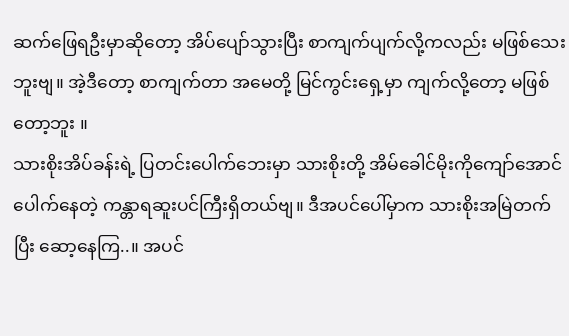ဆက်ဖြေရဦးမှာဆိုတော့ အိပ်ပျော်သွားပြီး စာကျက်ပျက်လို့ကလည်း မဖြစ်သေးဘူးဗျ။ အဲ့ဒီတော့ စာကျက်တာ အမေတို့ မြင်ကွင်းရှေ့မှာ ကျက်လို့တော့ မဖြစ်တော့ဘူး ။
သားစိုးအိပ်ခန်းရဲ့ ပြတင်းပေါက်ဘေးမှာ သားစိုးတို့ အိမ်ခေါင်မိုးကိုကျော်အောင်ပေါက်နေတဲ့ ကန္တာရဆူးပင်ကြီးရှိတယ်ဗျ။ ဒီအပင်ပေါ်မှာက သားစိုးအမြဲတက်ပြီး ဆော့နေကြ..။ အပင်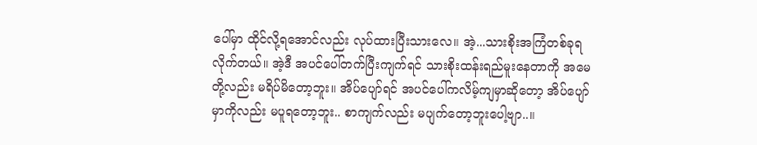ပေါ်မှာ ထိုင်လို့ရအောင်လည်း လုပ်ထားပြီးသားလေ။ အဲ့...သားစိုးအကြံတစ်ခုရလိုက်တယ်။ အဲ့ဒီ အပင်ပေါ်တက်ပြီးကျက်ရင် သားစိုးထန်းရည်မူးနေတာကို အမေတို့လည်း မရိပ်မိတော့ဘူး။ အိပ်ပျော်ရင် အပင်ပေါ်ကလိမ့်ကျမှာဆိုတော့ အိပ်ပျော်မှာကိုလည်း မပူရတော့ဘူး.. စာကျက်လည်း မပျက်တော့ဘူးပေါ့ဗျာ..။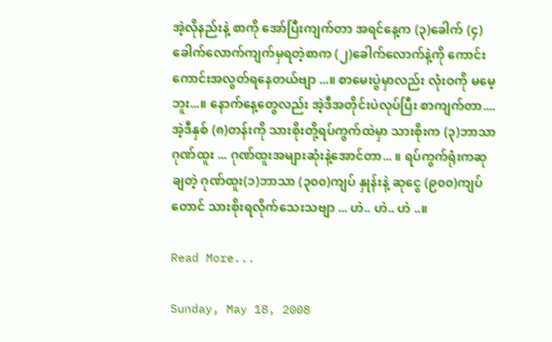အဲ့လိုနည်းနဲ့ စာကို အော်ပြီးကျက်တာ အရင်နေ့က (၃)ခေါက် (၄)ခေါက်လောက်ကျက်မှရတဲ့စာက (၂)ခေါက်လောက်နဲ့ကို ကောင်းကောင်းအလွတ်ရနေတယ်ဗျာ ...။ စာမေးပွဲမှာလည်း လုံးဝကို မမေ့ဘူး...။ နောက်နေ့တွေလည်း အဲ့ဒီအတိုင်းပဲလုပ်ပြီး စာကျက်တာ.... အဲ့ဒီနှစ် (၈)တန်းကို သားစိုးတို့ရပ်ကွက်ထဲမှာ သားစိုးက (၃)ဘာသာ ဂုဏ်ထူး ... ဂုဏ်ထူးအများဆုံးနဲ့အောင်တာ... ။ ရပ်ကွက်ရုံးကဆုချတဲ့ ဂုဏ်ထူး(၁)ဘာသာ (၃၀၀)ကျပ် နှုန်းနဲ့ ဆုငွေ (၉၀၀)ကျပ်တောင် သားစိုးရလိုက်သေးသဗျာ ... ဟဲ.. ဟဲ.. ဟဲ ..။

Read More...

Sunday, May 18, 2008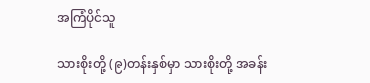အကြံပိုင်သူ

သားစိုးတို့ (၉)တန်းနှစ်မှာ သားစိုးတို့ အခန်း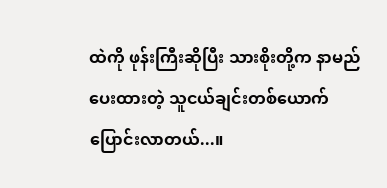ထဲကို ဖုန်းကြီးဆိုပြီး သားစိုးတို့က နာမည်ပေးထားတဲ့ သူငယ်ချင်းတစ်ယောက် ပြောင်းလာတယ်...။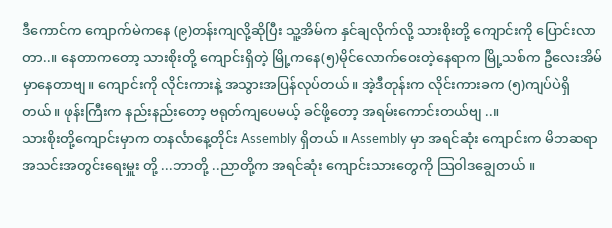ဒီကောင်က ကျောက်မဲကနေ (၉)တန်းကျလို့ဆိုပြီး သူ့အိမ်က နှင်ချလိုက်လို့ သားစိုးတို့ ကျောင်းကို ပြောင်းလာတာ..။ နေတာကတော့ သားစိုးတို့ ကျောင်းရှိတဲ့ မြို့ကနေ(၅)မိုင်လောက်ဝေးတဲ့နေရာက မြို့သစ်က ဦလေးအိမ်မှာနေတာဗျ။ ကျောင်းကို လိုင်းကားနဲ့ အသွားအပြန်လုပ်တယ်။ အဲ့ဒီတုန်းက လိုင်းကားခက (၅)ကျပ်ပဲရှိတယ်။ ဖုန်းကြီးက နည်းနည်းတော့ ဗရုတ်ကျပေမယ့် ခင်ဖို့တော့ အရမ်းကောင်းတယ်ဗျ ..။
သားစိုးတို့ကျောင်းမှာက တနင်္လာနေ့တိုင်း Assembly ရှိတယ် ။ Assembly မှာ အရင်ဆုံး ကျောင်းက မိဘဆရာအသင်းအတွင်းရေးမှူး တို့ ...ဘာတို့ ..ညာတို့က အရင်ဆုံး ကျောင်းသားတွေကို သြဝါဒချွေတယ် ။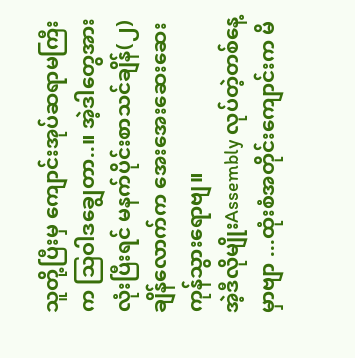သူတို့ပြီးမှ ကျောင်းအုပ်ဆရာမကြီးက သြဝါဒချွေတာ..။ အဲ့ဒါတွေအားလုံးပြီးရင် မနက်ပိုင်းစာသင်ချိန်(၂)ချိန်လောက်က အေးအေးဆေးဆေး ကုန်သွားရောဗျ။
အဲ့ဒီလိုမျိုးAssembly လုပ်တဲ့တစ်နေ့မှာဗျာ ...ထုံးစံအတိုင်းကျောင်းက မိ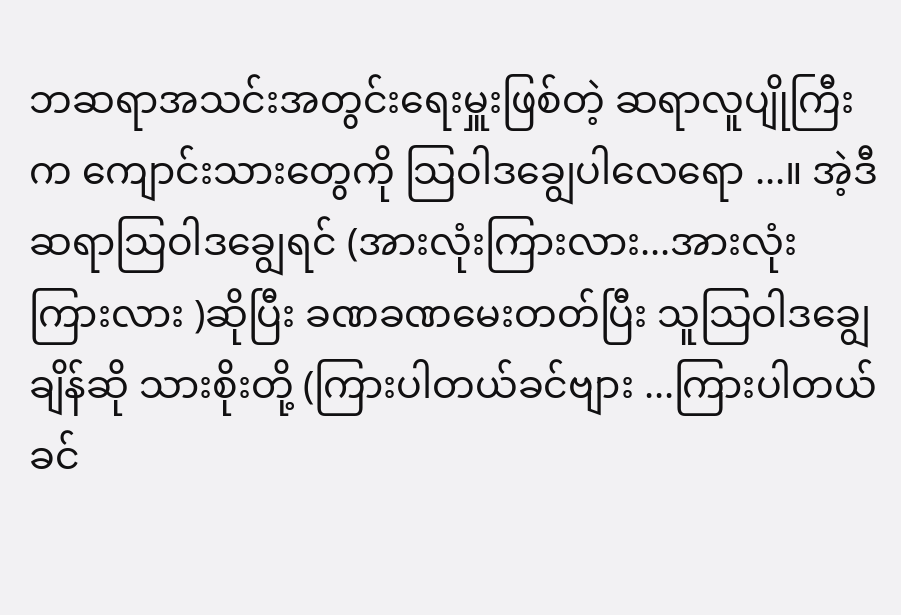ဘဆရာအသင်းအတွင်းရေးမှူးဖြစ်တဲ့ ဆရာလူပျိုကြီးက ကျောင်းသားတွေကို သြဝါဒချွေပါလေရော ...။ အဲ့ဒီဆရာသြဝါဒချွေရင် (အားလုံးကြားလား...အားလုံးကြားလား )ဆိုပြီး ခဏခဏမေးတတ်ပြီး သူသြဝါဒချွေချိန်ဆို သားစိုးတို့ (ကြားပါတယ်ခင်ဗျား ...ကြားပါတယ်ခင်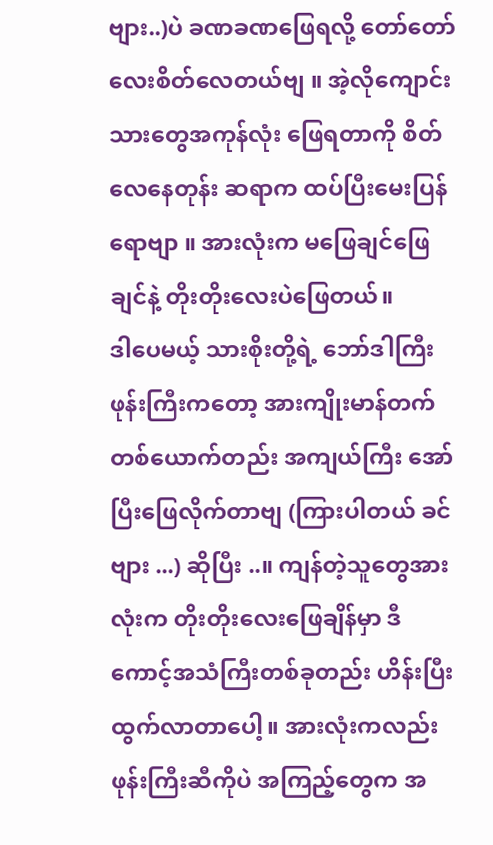ဗျား..)ပဲ ခဏခဏဖြေရလို့ တော်တော်လေးစိတ်လေတယ်ဗျ ။ အဲ့လိုကျောင်းသားတွေအကုန်လုံး ဖြေရတာကို စိတ်လေနေတုန်း ဆရာက ထပ်ပြီးမေးပြန်ရောဗျာ ။ အားလုံးက မဖြေချင်ဖြေချင်နဲ့ တိုးတိုးလေးပဲဖြေတယ်။
ဒါပေမယ့် သားစိုးတို့ရဲ့ ဘော်ဒါကြီး ဖုန်းကြီးကတော့ အားကျိုးမာန်တက် တစ်ယောက်တည်း အကျယ်ကြီး အော်ပြီးဖြေလိုက်တာဗျ (ကြားပါတယ် ခင်ဗျား ...) ဆိုပြီး ..။ ကျန်တဲ့သူတွေအားလုံးက တိုးတိုးလေးဖြေချိန်မှာ ဒီကောင့်အသံကြီးတစ်ခုတည်း ဟိန်းပြီးထွက်လာတာပေါ့။ အားလုံးကလည်း ဖုန်းကြီးဆီကိုပဲ အကြည့်တွေက အ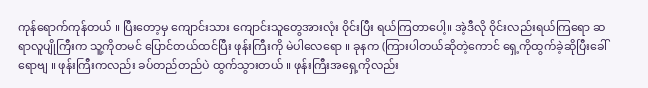ကုန်ရောက်ကုန်တယ် ။ ပြီးတော့မှ ကျောင်းသား ကျောင်းသူတွေအားလုံး ၀ိုင်းပြီး ရယ်ကြတာပေါ့။ အဲ့ဒီလို ၀ိုင်းလည်းရယ်ကြရော ဆရာလူပျိုကြီးက သူ့ကိုတမင် ပြောင်တယ်ထင်ပြီး ဖုန်းကြီးကို မဲပါလေရော ။ ခုနက (ကြားပါတယ်ဆိုတဲ့ကောင် ရှေ့ကိုထွက်ခဲ့ဆိုပြီးခေါ်ရောဗျ ။ ဖုန်းကြီးကလည်း ခပ်တည်တည်ပဲ ထွက်သွားတယ် ။ ဖုန်းကြီးအရှေ့ကိုလည်း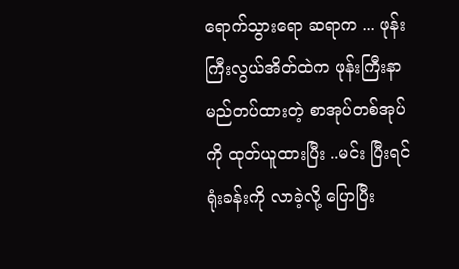ရောက်သွားရော ဆရာက ... ဖုန်းကြီးလွယ်အိတ်ထဲက ဖုန်းကြီးနာမည်တပ်ထားတဲ့ စာအုပ်တစ်အုပ်ကို ထုတ်ယူထားပြီး ..မင်း ပြီးရင် ရုံးခန်းကို လာခဲ့လို့ ပြောပြီး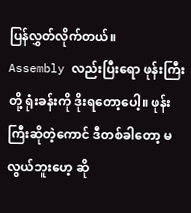ပြန်လွှတ်လိုက်တယ်။
Assembly လည်းပြီးရော ဖုန်းကြီးတို့ ရုံးခန်းကို ဒိုးရတော့ပေါ့။ ဖုန်းကြီးဆိုတဲ့ကောင် ဒီတစ်ခါတော့ မလွယ်ဘူးဟေ့ ဆို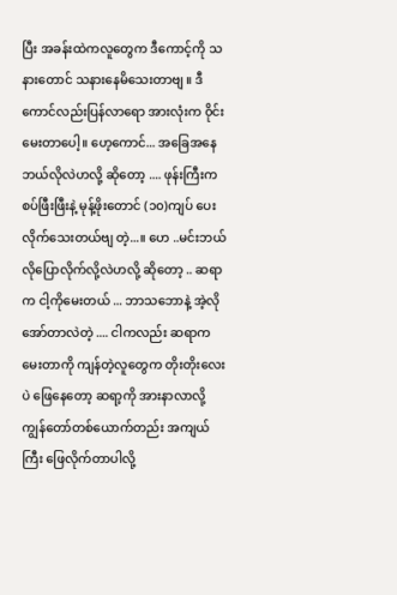ပြီး အခန်းထဲကလူတွေက ဒီကောင့်ကို သနားတောင် သနားနေမိသေးတာဗျ ။ ဒီကောင်လည်းပြန်လာရော အားလုံးက ၀ိုင်းမေးတာပေါ့။ ဟေ့ကောင်... အခြေအနေဘယ်လိုလဲဟလို့ ဆိုတော့ .... ဖုန်းကြီးက စပ်ဖြီးဖြီးနဲ့ မုန့်ဖိုးတောင် (၁၀)ကျပ် ပေးလိုက်သေးတယ်ဗျ တဲ့...။ ဟေ ..မင်းဘယ်လိုပြောလိုက်လို့လဲဟလို့ ဆိုတော့ .. ဆရာက ငါ့ကိုမေးတယ် ... ဘာသဘောနဲ့ အဲ့လိုအော်တာလဲတဲ့ .... ငါကလည်း ဆရာကမေးတာကို ကျန်တဲ့လူတွေက တိုးတိုးလေးပဲ ဖြေနေတော့ ဆရာ့ကို အားနာလာလို့ ကျွန်တော်တစ်ယောက်တည်း အကျယ်ကြီး ဖြေလိုက်တာပါလို့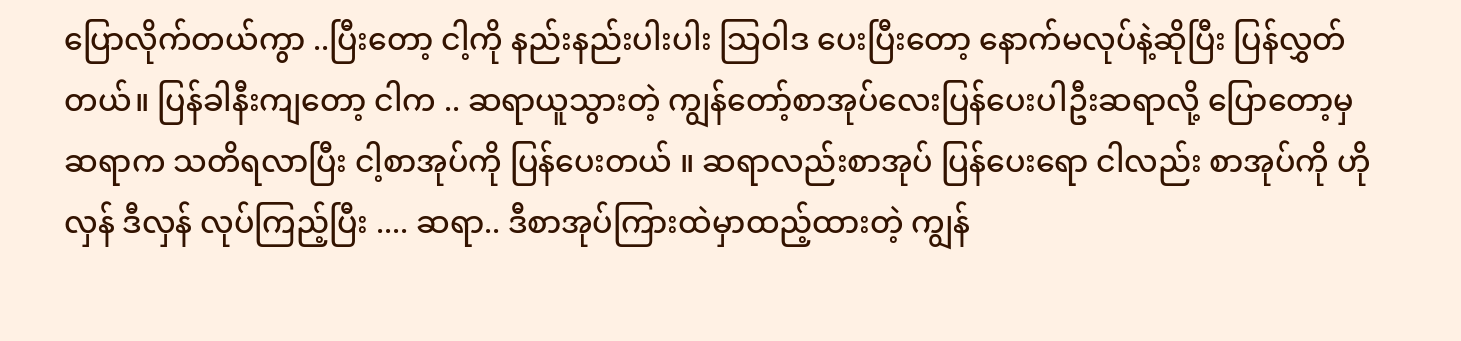ပြောလိုက်တယ်ကွာ ..ပြီးတော့ ငါ့ကို နည်းနည်းပါးပါး သြဝါဒ ပေးပြီးတော့ နောက်မလုပ်နဲ့ဆိုပြီး ပြန်လွှတ်တယ်။ ပြန်ခါနီးကျတော့ ငါက .. ဆရာယူသွားတဲ့ ကျွန်တော့်စာအုပ်လေးပြန်ပေးပါဦးဆရာလို့ ပြောတော့မှ ဆရာက သတိရလာပြီး ငါ့စာအုပ်ကို ပြန်ပေးတယ် ။ ဆရာလည်းစာအုပ် ပြန်ပေးရော ငါလည်း စာအုပ်ကို ဟိုလှန် ဒီလှန် လုပ်ကြည့်ပြီး .... ဆရာ.. ဒီစာအုပ်ကြားထဲမှာထည့်ထားတဲ့ ကျွန်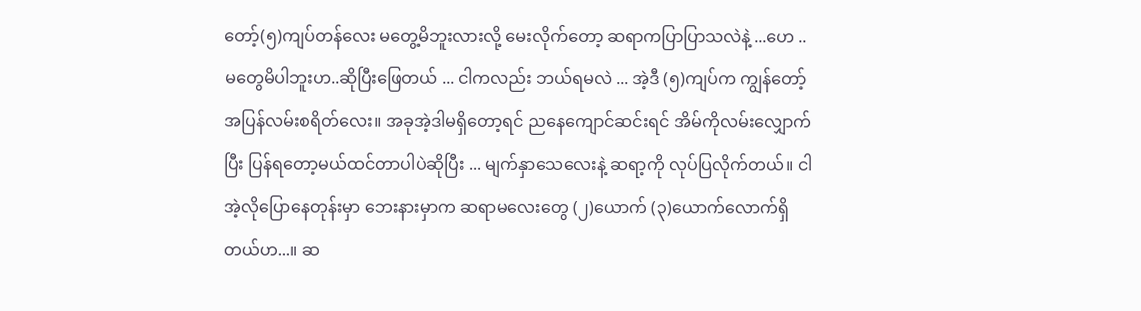တော့်(၅)ကျပ်တန်လေး မတွေ့မိဘူးလားလို့ မေးလိုက်တော့ ဆရာကပြာပြာသလဲနဲ့ ...ဟေ .. မတွေမိပါဘူးဟ..ဆိုပြီးဖြေတယ် ... ငါကလည်း ဘယ်ရမလဲ ... အဲ့ဒီ (၅)ကျပ်က ကျွန်တော့်အပြန်လမ်းစရိတ်လေး။ အခုအဲ့ဒါမရှိတော့ရင် ညနေကျောင်ဆင်းရင် အိမ်ကိုလမ်းလျှောက်ပြီး ပြန်ရတော့မယ်ထင်တာပါပဲဆိုပြီး ... မျက်နှာသေလေးနဲ့ ဆရာ့ကို လုပ်ပြလိုက်တယ်။ ငါအဲ့လိုပြောနေတုန်းမှာ ဘေးနားမှာက ဆရာမလေးတွေ (၂)ယောက် (၃)ယောက်လောက်ရှိတယ်ဟ...။ ဆ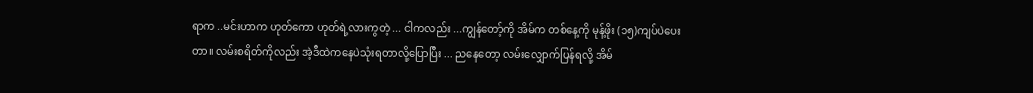ရာက ..မင်းဟာက ဟုတ်ကော ဟုတ်ရဲ့လားကွတဲ့ ... ငါကလည်း ...ကျွန်တော့်ကို အိမ်က တစ်နေ့ကို မုန့်ဖိုး (၁၅)ကျပ်ပဲပေးတာ။ လမ်းစရိတ်ကိုလည်း အဲ့ဒီထဲကနေပဲသုံးရတာလို့ပြောပြီး ... ညနေတော့ လမ်းလျှောက်ပြန်ရလို့ အိမ်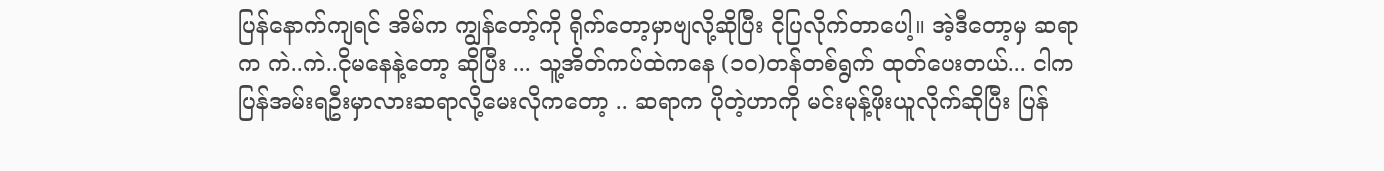ပြန်နောက်ကျရင် အိမ်က ကျွန်တော့်ကို ရိုက်တော့မှာဗျလို့ဆိုပြီး ငိုပြလိုက်တာပေါ့။ အဲ့ဒီတော့မှ ဆရာက ကဲ..ကဲ..ငိုမနေနဲ့တော့ ဆိုပြီး ... သူ့အိတ်ကပ်ထဲကနေ (၁၀)တန်တစ်ရွက် ထုတ်ပေးတယ်... ငါက ပြန်အမ်းရဦးမှာလားဆရာလို့မေးလိုကတော့ .. ဆရာက ပိုတဲ့ဟာကို မင်းမုန့်ဖိုးယူလိုက်ဆိုပြီး ပြန်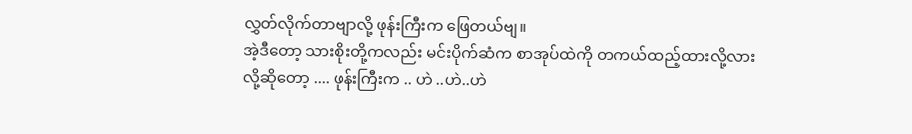လွှတ်လိုက်တာဗျာလို့ ဖုန်းကြီးက ဖြေတယ်ဗျ။
အဲ့ဒီတော့ သားစိုးတို့ကလည်း မင်းပိုက်ဆံက စာအုပ်ထဲကို တကယ်ထည့်ထားလို့လား လို့ဆိုတော့ .... ဖုန်းကြီးက .. ဟဲ ..ဟဲ..ဟဲ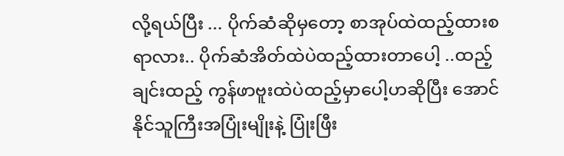လို့ရယ်ပြီး ... ပိုက်ဆံဆိုမှတော့ စာအုပ်ထဲထည့်ထားစရာလား.. ပိုက်ဆံအိတ်ထဲပဲထည့်ထားတာပေါ့ ..ထည့်ချင်းထည့် ကွန်ဖာဗူးထဲပဲထည့်မှာပေါ့ဟဆိုပြီး အောင်နိုင်သူကြီးအပြုံးမျိုးနဲ့ ပြုံးဖြီး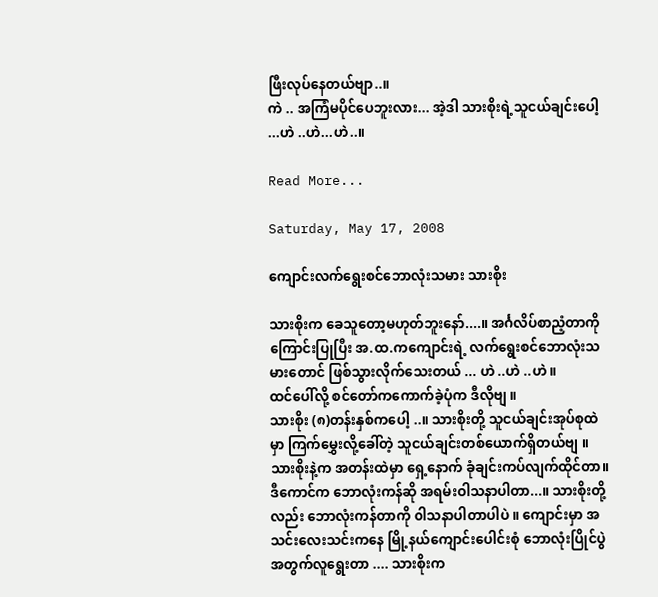ဖြီးလုပ်နေတယ်ဗျာ..။
ကဲ .. အကြံမပိုင်ပေဘူးလား... အဲ့ဒါ သားစိုးရဲ့သူငယ်ချင်းပေါ့ ...ဟဲ ..ဟဲ...ဟဲ..။

Read More...

Saturday, May 17, 2008

ကျောင်းလက်ရွေးစင်ဘောလုံးသမား သားစိုး

သားစိုးက ခေသူတော့မဟုတ်ဘူးနော်....။ အင်္ဂလိပ်စာညံ့တာကို ကြောင်းပြုပြီး အ.ထ.ကကျောင်းရဲ့ လက်ရွေးစင်ဘောလုံးသမားတောင် ဖြစ်သွားလိုက်သေးတယ် ... ဟဲ ..ဟဲ ..ဟဲ။
ထင်ပေါ်လို့ စင်တော်ကကောက်ခဲ့ပုံက ဒီလိုဗျ ။
သားစိုး (၈)တန်းနှစ်ကပေါ့ ..။ သားစိုးတို့ သူငယ်ချင်းအုပ်စုထဲမှာ ကြက်မွှေးလို့ခေါ်တဲ့ သူငယ်ချင်းတစ်ယောက်ရှိတယ်ဗျ ။ သားစိုးနဲ့က အတန်းထဲမှာ ရှေ့နောက် ခုံချင်းကပ်လျက်ထိုင်တာ။ ဒီကောင်က ဘောလုံးကန်ဆို အရမ်းဝါသနာပါတာ...။ သားစိုးတို့လည်း ဘောလုံးကန်တာကို ၀ါသနာပါတာပါပဲ ။ ကျောင်းမှာ အသင်းလေးသင်းကနေ မြို့နယ်ကျောင်းပေါင်းစုံ ဘောလုံးပြိုင်ပွဲအတွက်လူရွေးတာ .... သားစိုးက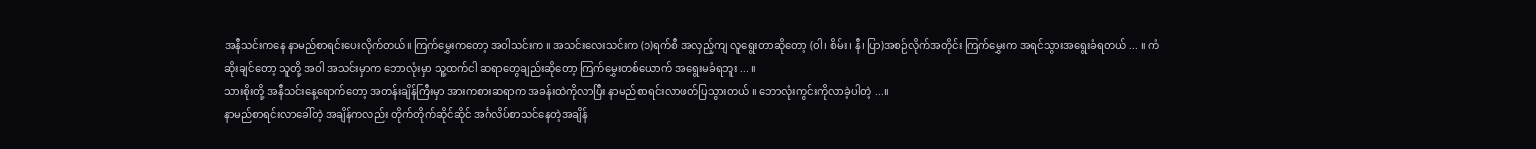အနီသင်းကနေ နာမည်စာရင်းပေးလိုက်တယ်။ ကြက်မွှေးကတော့ အဝါသင်းက ။ အသင်းလေးသင်းက (၁)ရက်စီ အလှည့်ကျ လူရွေးတာဆိုတော့ (၀ါ၊ စိမ်း၊ နီ၊ ပြာ)အစဉ်လိုက်အတိုင်း ကြက်မွှေးက အရင်သွားအရွေးခံရတယ် ... ။ ကံဆိုးချင်တော့ သူတို့ အဝါ အသင်းမှာက ဘောလုံးမှာ သူ့ထက်ငါ ဆရာတွေချည်းဆိုတော့ ကြက်မွှေးတစ်ယောက် အရွေးမခံရဘူး ... ။
သားစိုးတို့ အနီသင်းနေ့ရောက်တော့ အတန်းချိန်ကြီးမှာ အားကစားဆရာက အခန်းထဲကိုလာပြီး နာမည်စာရင်းလာဖတ်ပြသွားတယ် ။ ဘောလုံးကွင်းကိုလာခဲ့ပါတဲ့ ...။
နာမည်စာရင်းလာခေါ်တဲ့ အချိန်ကလည်း တိုက်တိုက်ဆိုင်ဆိုင် အင်္ဂလိပ်စာသင်နေတဲ့အချိန်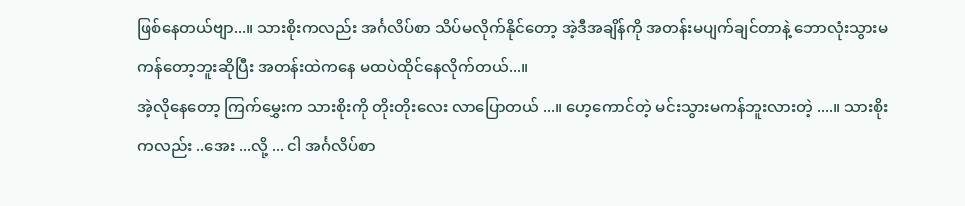ဖြစ်နေတယ်ဗျာ...။ သားစိုးကလည်း အင်္ဂလိပ်စာ သိပ်မလိုက်နိုင်တော့ အဲ့ဒီအချိန်ကို အတန်းမပျက်ချင်တာနဲ့ ဘောလုံးသွားမကန်တော့ဘူးဆိုပြီး အတန်းထဲကနေ မထပဲထိုင်နေလိုက်တယ်...။
အဲ့လိုနေတော့ ကြက်မွှေးက သားစိုးကို တိုးတိုးလေး လာပြောတယ် ...။ ဟေ့ကောင်တဲ့ မင်းသွားမကန်ဘူးလားတဲ့ ....။ သားစိုးကလည်း ..အေး ...လို့ ... ငါ အင်္ဂလိပ်စာ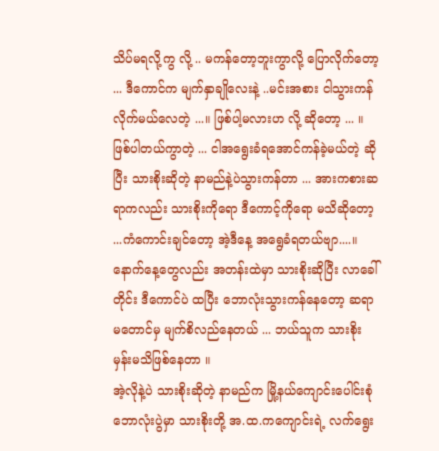သိပ်မရလို့ကွ လို့ .. မကန်တော့ဘူးကွာလို့ ပြောလိုက်တော့ ... ဒီကောင်က မျက်နှာချိုလေးနဲ့ ..မင်းအစား ငါသွားကန်လိုက်မယ်လေတဲ့ ...။ ဖြစ်ပါ့မလားဟ လို့ ဆိုတော့ ... ။ ဖြစ်ပါတယ်ကွာတဲ့ ... ငါအရွေးခံရအောင်ကန်ခဲ့မယ်တဲ့ ဆိုပြီး သားစိုးဆိုတဲ့ နာမည်နဲ့ပဲသွားကန်တာ ... အားကစားဆရာကလည်း သားစိုးကိုရော ဒီကောင့်ကိုရော မသိဆိုတော့ ...ကံကောင်းချင်တော့ အဲ့ဒီနေ့ အရွေခံရတယ်ဗျာ....။ နောက်နေ့တွေလည်း အတန်းထဲမှာ သားစိုးဆိုပြီး လာခေါ်တိုင်း ဒီကောင်ပဲ ထပြီး ဘောလုံးသွားကန်နေတော့ ဆရာမတောင်မှ မျက်စိလည်နေတယ် ... ဘယ်သူက သားစိုးမှန်းမသိဖြစ်နေတာ ။
အဲ့လိုနဲ့ပဲ သားစိုးဆိုတဲ့ နာမည်က မြို့နယ်ကျောင်းပေါင်းစုံ ဘောလုံးပွဲမှာ သားစိုးတို့ အ.ထ.ကကျောင်းရဲ့ လက်ရွေး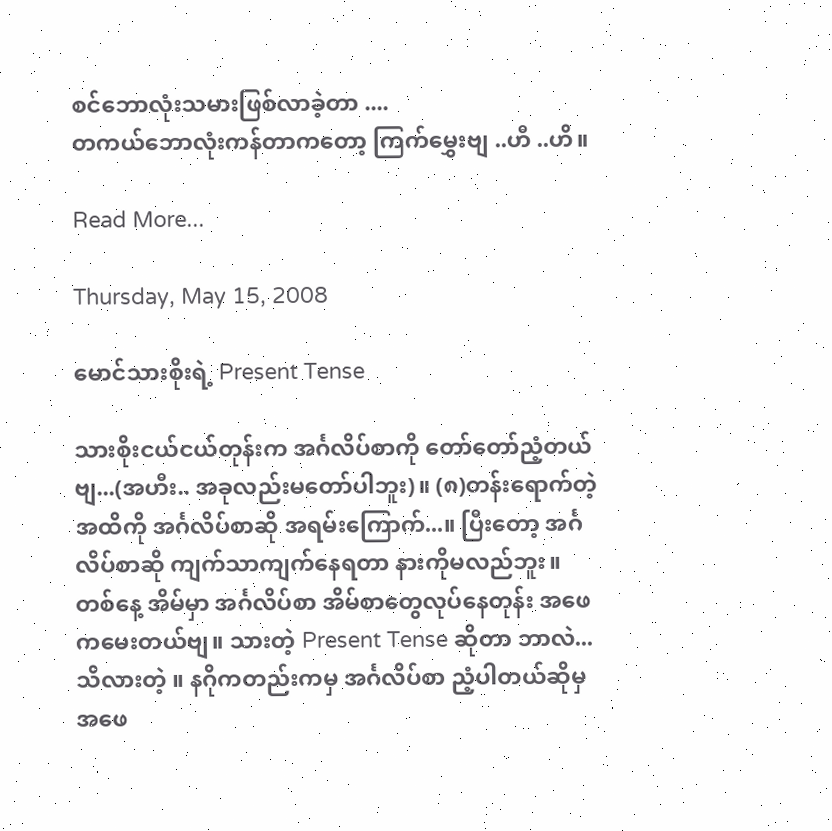စင်ဘောလုံးသမားဖြစ်လာခဲ့တာ ....
တကယ်ဘောလုံးကန်တာကတော့ ကြက်မွှေးဗျ ..ဟီ ..ဟိ။

Read More...

Thursday, May 15, 2008

မောင်သားစိုးရဲ့ Present Tense

သားစိုးငယ်ငယ်တုန်းက အင်္ဂလိပ်စာကို တော်တော်ညံ့တယ်ဗျ...(အဟီး.. အခုလည်းမတော်ပါဘူး)။ (၈)တန်းရောက်တဲ့အထိကို အင်္ဂလိပ်စာဆို အရမ်းကြောက်...။ ပြီးတော့ အင်္ဂလိပ်စာဆို ကျက်သာကျက်နေရတာ နားကိုမလည်ဘူး။
တစ်နေ့ အိမ်မှာ အင်္ဂလိပ်စာ အိမ်စာတွေလုပ်နေတုန်း အဖေကမေးတယ်ဗျ။ သားတဲ့ Present Tense ဆိုတာ ဘာလဲ...သိလားတဲ့ ။ နဂိုကတည်းကမှ အင်္ဂလိပ်စာ ညံ့ပါတယ်ဆိုမှ အဖေ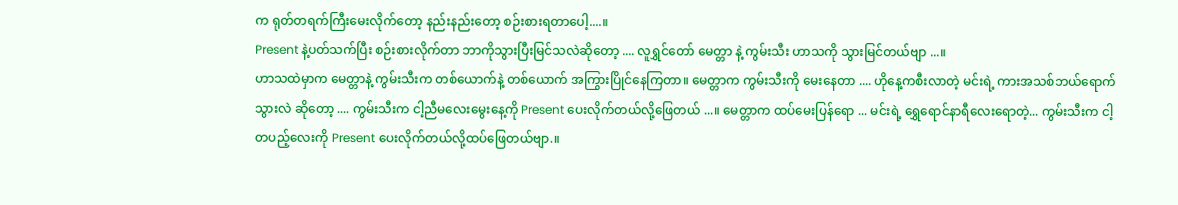က ရုတ်တရက်ကြီးမေးလိုက်တော့ နည်းနည်းတော့ စဉ်းစားရတာပေါ့....။
Present နဲ့ပတ်သက်ပြီး စဉ်းစားလိုက်တာ ဘာကိုသွားပြီးမြင်သလဲဆိုတော့ .... လူရွှင်တော် မေတ္တာ နဲ့ ကွမ်းသီး ဟာသကို သွားမြင်တယ်ဗျာ ...။
ဟာသထဲမှာက မေတ္တာနဲ့ ကွမ်းသီးက တစ်ယောက်နဲ့ တစ်ယောက် အကြွားပြိုင်နေကြတာ။ မေတ္တာက ကွမ်းသီးကို မေးနေတာ .... ဟိုနေ့ကစီးလာတဲ့ မင်းရဲ့ ကားအသစ်ဘယ်ရောက်သွားလဲ ဆိုတော့ .... ကွမ်းသီးက ငါ့ညီမလေးမွေးနေ့ကို Present ပေးလိုက်တယ်လို့ဖြေတယ် ...။ မေတ္တာက ထပ်မေးပြန်ရော ... မင်းရဲ့ ရွှေရောင်နာရီလေးရောတဲ့... ကွမ်းသီးက ငါ့ တပည့်လေးကို Present ပေးလိုက်တယ်လို့ထပ်ဖြေတယ်ဗျာ.။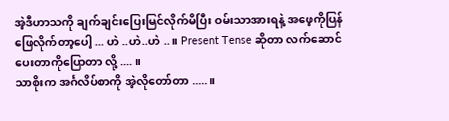အဲ့ဒီဟာသကို ချက်ချင်းပြေးမြင်လိုက်မိပြီး ဝမ်းသာအားရနဲ့ အဖေ့ကိုပြန်ဖြေလိုက်တာ့ပေါ့ ... ဟဲ ..ဟဲ..ဟဲ ..။ Present Tense ဆိုတာ လက်ဆောင်ပေးတာကိုပြောတာ လို့ .... ။
သာစိုးက အင်္ဂလိပ်စာကို အဲ့လိုတော်တာ .....။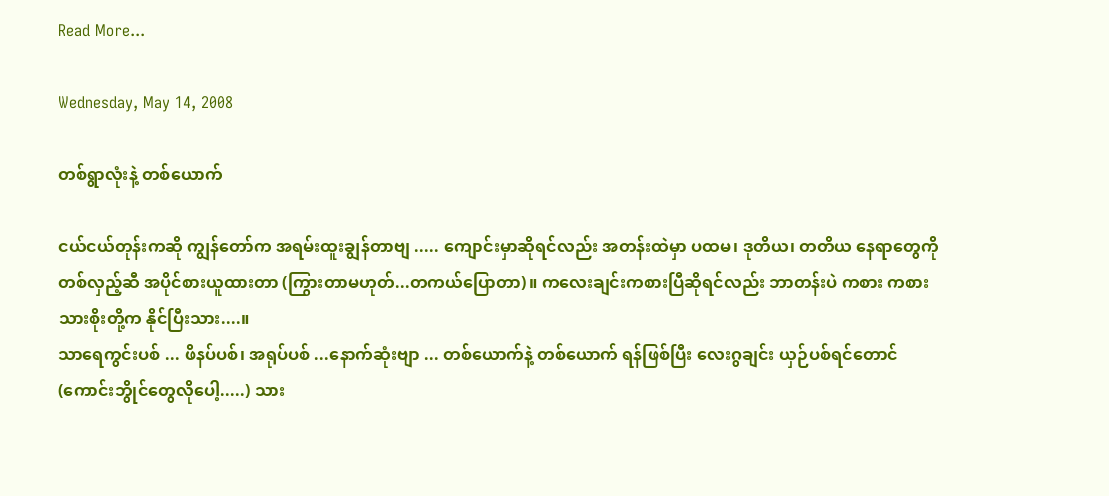Read More...

Wednesday, May 14, 2008

တစ်ရွာလုံးနဲ့ တစ်ယောက်

ငယ်ငယ်တုန်းကဆို ကျွန်တော်က အရမ်းထူးချွန်တာဗျ ..... ကျောင်းမှာဆိုရင်လည်း အတန်းထဲမှာ ပထမ၊ ဒုတိယ၊ တတိယ နေရာတွေကို တစ်လှည့်ဆီ အပိုင်စားယူထားတာ (ကြွားတာမဟုတ်...တကယ်ပြောတာ)။ ကလေးချင်းကစားပြီဆိုရင်လည်း ဘာတန်းပဲ ကစား ကစား သားစိုးတို့က နိုင်ပြီးသား....။
သာရေကွင်းပစ် ... ဖိနပ်ပစ်၊ အရုပ်ပစ် ...နောက်ဆုံးဗျာ ... တစ်ယောက်နဲ့ တစ်ယောက် ရန်ဖြစ်ပြီး လေးဂွချင်း ယှဉ်ပစ်ရင်တောင် (ကောင်းဘွိုင်တွေလိုပေါ့.....) သား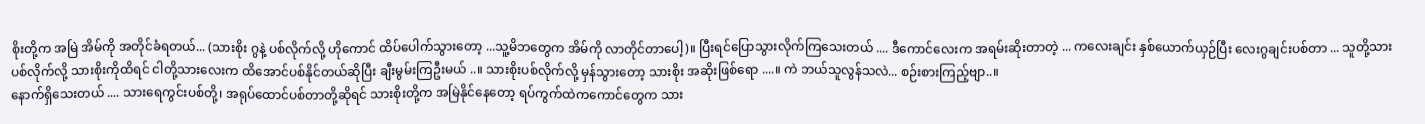စိုးတို့က အမြဲ အိမ်ကို အတိုင်ခံရတယ်... (သားစိုး ဂွနဲ့ ပစ်လိုက်လို့ ဟိုကောင် ထိပ်ပေါက်သွားတော့ ...သူ့မိဘတွေက အိမ်ကို လာတိုင်တာပေါ့)။ ပြီးရင်ပြောသွားလိုက်ကြသေးတယ် .... ဒီကောင်လေးက အရမ်းဆိုးတာတဲ့ ... ကလေးချင်း နှစ်ယောက်ယှဉ်ပြီး လေးဂွချင်းပစ်တာ ... သူတို့သားပစ်လိုက်လို့ သားစိုးကိုထိရင် ငါတို့သားလေးက ထိအောင်ပစ်နိုင်တယ်ဆိုပြီး ချီးမွမ်းကြဦးမယ် ..။ သားစိုးပစ်လိုက်လို့ မှန်သွားတော့ သားစိုး အဆိုးဖြစ်ရော ....။ ကဲ ဘယ်သူလွန်သလဲ... စဉ်းစားကြည့်ဗျာ..။
နောက်ရှိသေးတယ် .... သားရေကွင်းပစ်တို့၊ အရုပ်ထောင်ပစ်တာတို့ဆိုရင် သားစိုးတို့က အမြဲနိုင်နေတော့ ရပ်ကွက်ထဲကကောင်တွေက သား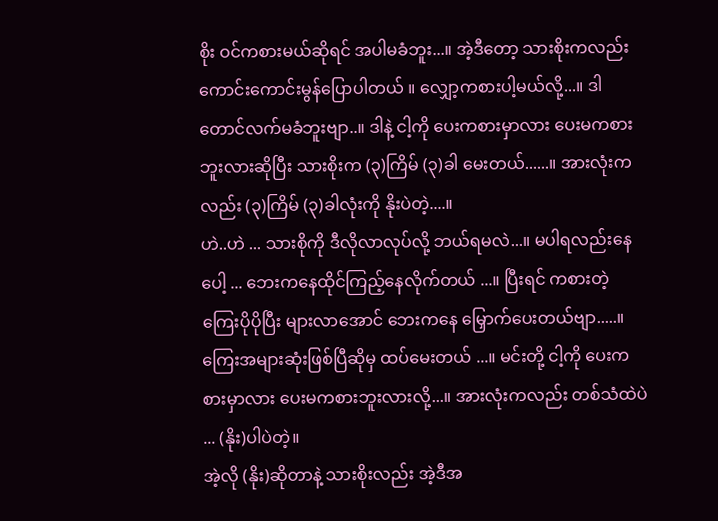စိုး ဝင်ကစားမယ်ဆိုရင် အပါမခံဘူး...။ အဲ့ဒီတော့ သားစိုးကလည်း ကောင်းကောင်းမွန်ပြောပါတယ် ။ လျှော့ကစားပါ့မယ်လို့...။ ဒါတောင်လက်မခံဘူးဗျာ..။ ဒါနဲ့ ငါ့ကို ပေးကစားမှာလား ပေးမကစားဘူးလားဆိုပြီး သားစိုးက (၃)ကြိမ် (၃)ခါ မေးတယ်......။ အားလုံးကလည်း (၃)ကြိမ် (၃)ခါလုံးကို နိုးပဲတဲ့....။
ဟဲ..ဟဲ ... သားစိုကို ဒီလိုလာလုပ်လို့ ဘယ်ရမလဲ...။ မပါရလည်းနေပေါ့ ... ဘေးကနေထိုင်ကြည့်နေလိုက်တယ် ...။ ပြီးရင် ကစားတဲ့ ကြေးပိုပိုပြီး များလာအောင် ဘေးကနေ မြှောက်ပေးတယ်ဗျာ.....။ ကြေးအများဆုံးဖြစ်ပြီဆိုမှ ထပ်မေးတယ် ...။ မင်းတို့ ငါ့ကို ပေးကစားမှာလား ပေးမကစားဘူးလားလို့...။ အားလုံးကလည်း တစ်သံထဲပဲ ... (နိုး)ပါပဲတဲ့။
အဲ့လို (နိုး)ဆိုတာနဲ့ သားစိုးလည်း အဲ့ဒီအ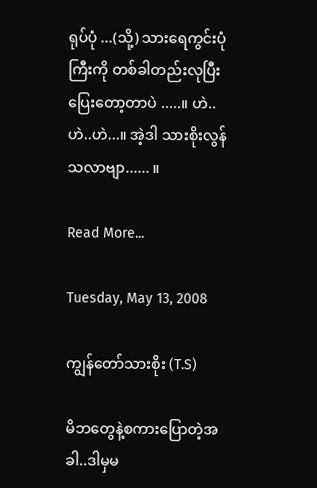ရုပ်ပုံ ...(သို့) သားရေကွင်းပုံကြီးကို တစ်ခါတည်းလုပြီးပြေးတော့တာပဲ .....။ ဟဲ..ဟဲ..ဟဲ...။ အဲ့ဒါ သားစိုးလွန်သလာဗျာ...... ။

Read More...

Tuesday, May 13, 2008

ကျွန်တော်သားစိုး (T.S)

မိဘတွေနဲ့စကားပြောတဲ့အခါ..ဒါမှမ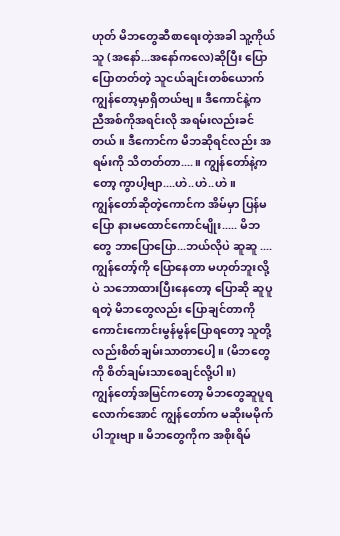ဟုတ် မိဘတွေဆီစာရေးတဲ့အခါ သူ့ကိုယ်သူ (အနော်...အနော်ကလေ)ဆိုပြီး ပြောပြောတတ်တဲ့ သူငယ်ချင်းတစ်ယောက် ကျွန်တော့မှာရှိတယ်ဗျ။ ဒီကောင်နဲ့က ညီအစ်ကိုအရင်းလို အရမ်းလည်းခင်တယ်။ ဒီကောင်က မိဘဆိုရင်လည်း အရမ်းကို သိတတ်တာ....။ ကျွန်တော်နဲ့ကတော့ ကွာပါ့ဗျာ....ဟဲ..ဟဲ..ဟဲ။
ကျွန်တော်ဆိုတဲ့ကောင်က အိမ်မှာ ပြန်မပြော နားမထောင်ကောင်မျိုး..... မိဘတွေ ဘာပြောပြော...ဘယ်လိုပဲ ဆူဆူ .... ကျွန်တော့်ကို ပြောနေတာ မဟုတ်ဘူးလို့ပဲ သဘောထားပြီးနေတော့ ပြောဆို ဆူပူရတဲ့ မိဘတွေလည်း ပြောချင်တာကို ကောင်းကောင်းမွန်မွန်ပြောရတော့ သူတို့လည်းစိတ်ချမ်းသာတာပေါ့။ (မိဘတွေကို စိတ်ချမ်းသာစေချင်လို့ပါ။)
ကျွန်တော့်အမြင်ကတော့ မိဘတွေဆူပူရလောက်အောင် ကျွန်တော်က မဆိုးမမိုက်ပါဘူးဗျာ။ မိဘတွေကိုက အစိုးရိမ်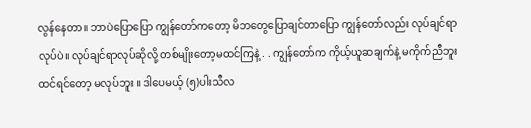လွန်နေတာ။ ဘာပဲပြောပြော ကျွန်တော်ကတော့ မိဘတွေပြောချင်တာပြော ကျွန်တော်လည်း လုပ်ချင်ရာလုပ်ပဲ။ လုပ်ချင်ရာလုပ်ဆိုလို့ တစ်မျိုးတော့မထင်ကြနဲ့ . . ကျွန်တော်က ကိုယ့်ယူဆချက်နဲ့ မကိုက်ညီဘူးထင်ရင်တော့ မလုပ်ဘူး ။ ဒါပေမယ့် (၅)ပါးသီလ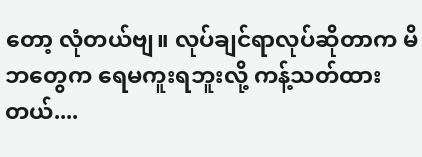တော့ လုံတယ်ဗျ။ လုပ်ချင်ရာလုပ်ဆိုတာက မိဘတွေက ရေမကူးရဘူးလို့ ကန့်သတ်ထားတယ်....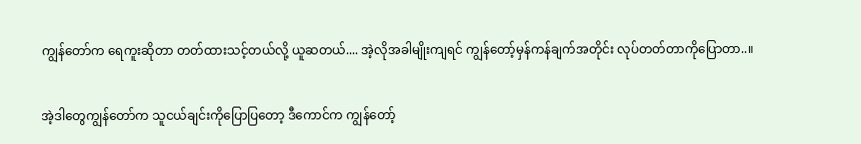ကျွန်တော်က ရေကူးဆိုတာ တတ်ထားသင့်တယ်လို့ ယူဆတယ်.... အဲ့လိုအခါမျိုးကျရင် ကျွန်တော့်မှန်ကန်ချက်အတိုင်း လုပ်တတ်တာကိုပြောတာ..။

အဲ့ဒါတွေကျွန်တော်က သူငယ်ချင်းကိုပြောပြတော့ ဒီကောင်က ကျွန်တော့်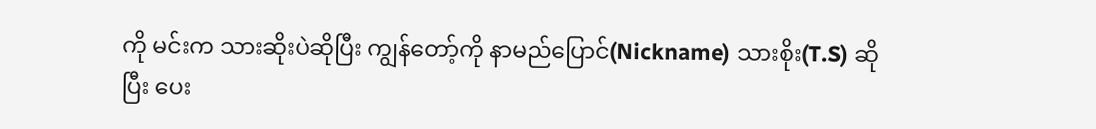ကို မင်းက သားဆိုးပဲဆိုပြီး ကျွန်တော့်ကို နာမည်ပြောင်(Nickname) သားစိုး(T.S) ဆိုပြီး ပေး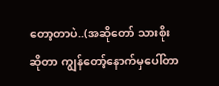တော့တာပဲ..(အဆိုတော် သားစိုးဆိုတာ ကျွန်တော့်နောက်မှပေါ်တာ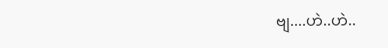ဗျ....ဟဲ..ဟဲ..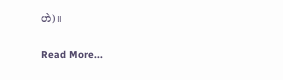ဟဲ)။

Read More...